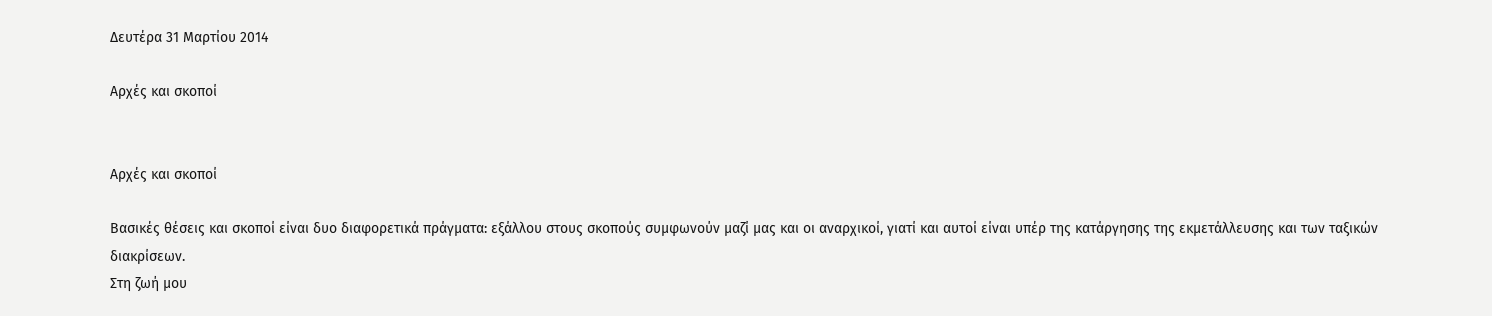Δευτέρα 31 Μαρτίου 2014

Αρχές και σκοποί


Αρχές και σκοποί

Βασικές θέσεις και σκοποί είναι δυο διαφορετικά πράγματα: εξάλλου στους σκοπούς συμφωνούν μαζί μας και οι αναρχικοί, γιατί και αυτοί είναι υπέρ της κατάργησης της εκμετάλλευσης και των ταξικών διακρίσεων.
Στη ζωή μου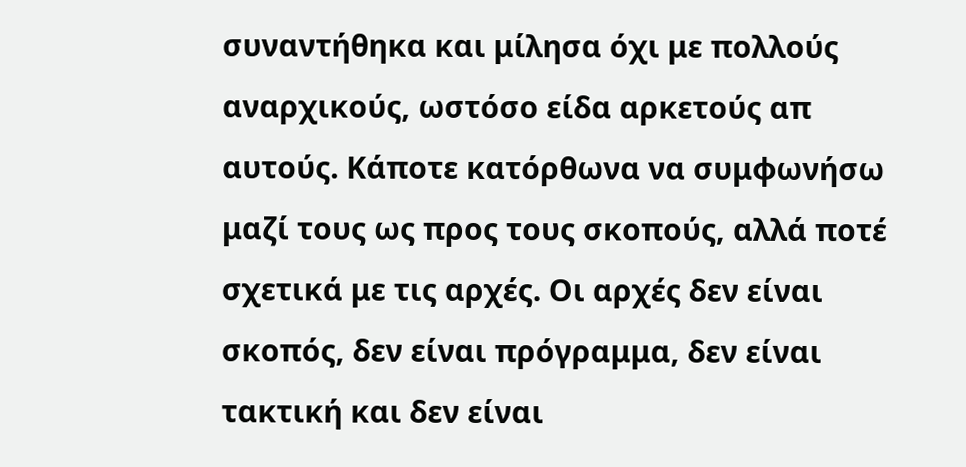συναντήθηκα και μίλησα όχι με πολλούς αναρχικούς, ωστόσο είδα αρκετούς απ αυτούς. Κάποτε κατόρθωνα να συμφωνήσω μαζί τους ως προς τους σκοπούς, αλλά ποτέ σχετικά με τις αρχές. Οι αρχές δεν είναι σκοπός, δεν είναι πρόγραμμα, δεν είναι τακτική και δεν είναι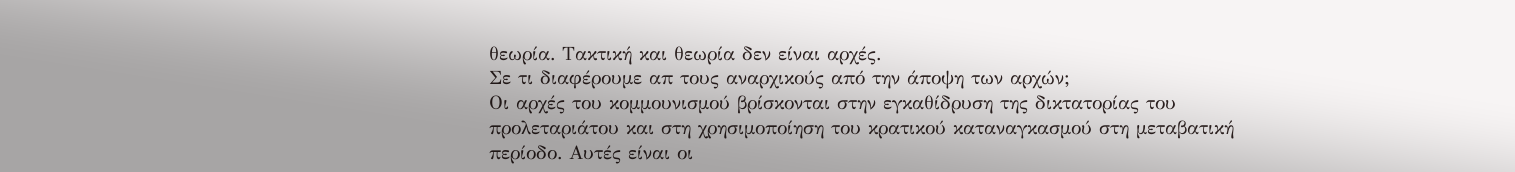θεωρία. Τακτική και θεωρία δεν είναι αρχές.
Σε τι διαφέρουμε απ τους αναρχικούς από την άποψη των αρχών;
Οι αρχές του κομμουνισμού βρίσκονται στην εγκαθίδρυση της δικτατορίας του προλεταριάτου και στη χρησιμοποίηση του κρατικού καταναγκασμού στη μεταβατική περίοδο. Αυτές είναι οι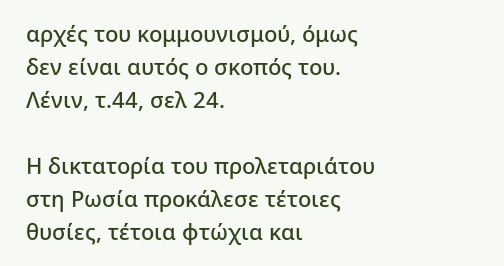αρχές του κομμουνισμού, όμως δεν είναι αυτός ο σκοπός του.
Λένιν, τ.44, σελ 24.

Η δικτατορία του προλεταριάτου στη Ρωσία προκάλεσε τέτοιες θυσίες, τέτοια φτώχια και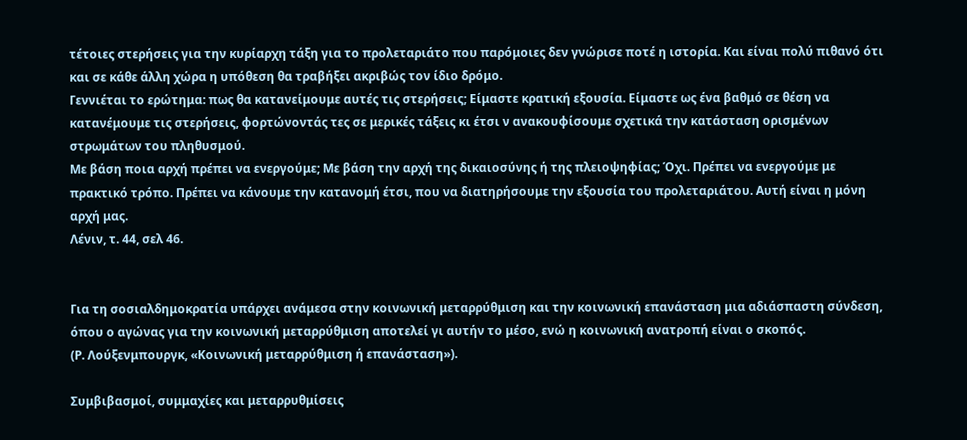τέτοιες στερήσεις για την κυρίαρχη τάξη για το προλεταριάτο που παρόμοιες δεν γνώρισε ποτέ η ιστορία. Και είναι πολύ πιθανό ότι και σε κάθε άλλη χώρα η υπόθεση θα τραβήξει ακριβώς τον ίδιο δρόμο.
Γεννιέται το ερώτημα: πως θα κατανείμουμε αυτές τις στερήσεις; Είμαστε κρατική εξουσία. Είμαστε ως ένα βαθμό σε θέση να κατανέμουμε τις στερήσεις, φορτώνοντάς τες σε μερικές τάξεις κι έτσι ν ανακουφίσουμε σχετικά την κατάσταση ορισμένων στρωμάτων του πληθυσμού.
Με βάση ποια αρχή πρέπει να ενεργούμε; Με βάση την αρχή της δικαιοσύνης ή της πλειοψηφίας; Όχι. Πρέπει να ενεργούμε με πρακτικό τρόπο. Πρέπει να κάνουμε την κατανομή έτσι, που να διατηρήσουμε την εξουσία του προλεταριάτου. Αυτή είναι η μόνη αρχή μας.
Λένιν, τ. 44, σελ 46.


Για τη σοσιαλδημοκρατία υπάρχει ανάμεσα στην κοινωνική μεταρρύθμιση και την κοινωνική επανάσταση μια αδιάσπαστη σύνδεση, όπου ο αγώνας για την κοινωνική μεταρρύθμιση αποτελεί γι αυτήν το μέσο, ενώ η κοινωνική ανατροπή είναι ο σκοπός.
(Ρ. Λούξενμπουργκ, «Κοινωνική μεταρρύθμιση ή επανάσταση»).

Συμβιβασμοί, συμμαχίες και μεταρρυθμίσεις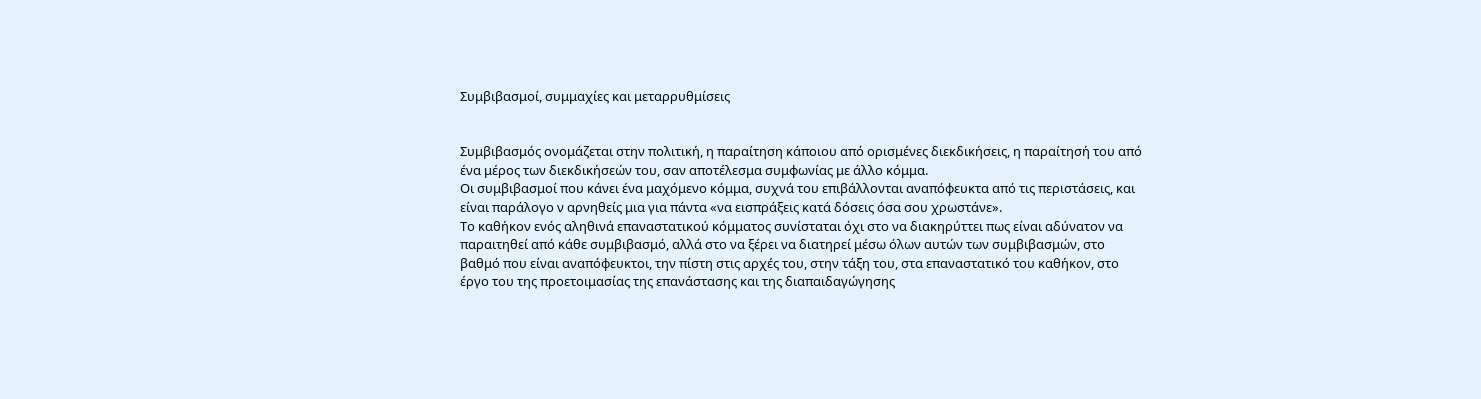Συμβιβασμοί, συμμαχίες και μεταρρυθμίσεις


Συμβιβασμός ονομάζεται στην πολιτική, η παραίτηση κάποιου από ορισμένες διεκδικήσεις, η παραίτησή του από ένα μέρος των διεκδικήσεών του, σαν αποτέλεσμα συμφωνίας με άλλο κόμμα.
Οι συμβιβασμοί που κάνει ένα μαχόμενο κόμμα, συχνά του επιβάλλονται αναπόφευκτα από τις περιστάσεις, και είναι παράλογο ν αρνηθείς μια για πάντα «να εισπράξεις κατά δόσεις όσα σου χρωστάνε».
Το καθήκον ενός αληθινά επαναστατικού κόμματος συνίσταται όχι στο να διακηρύττει πως είναι αδύνατον να παραιτηθεί από κάθε συμβιβασμό, αλλά στο να ξέρει να διατηρεί μέσω όλων αυτών των συμβιβασμών, στο βαθμό που είναι αναπόφευκτοι, την πίστη στις αρχές του, στην τάξη του, στα επαναστατικό του καθήκον, στο έργο του της προετοιμασίας της επανάστασης και της διαπαιδαγώγησης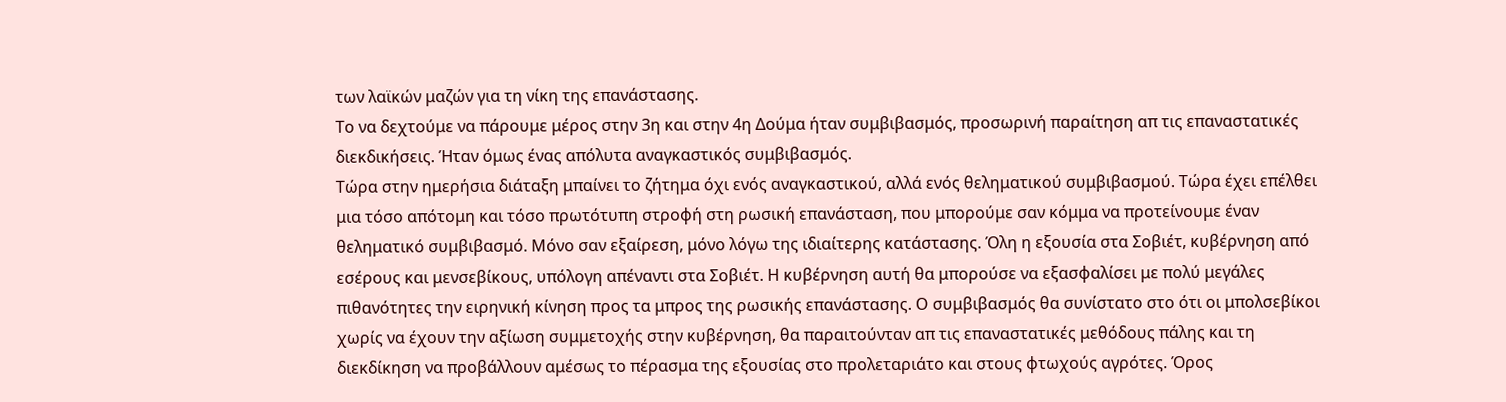των λαϊκών μαζών για τη νίκη της επανάστασης.
Το να δεχτούμε να πάρουμε μέρος στην 3η και στην 4η Δούμα ήταν συμβιβασμός, προσωρινή παραίτηση απ τις επαναστατικές διεκδικήσεις. Ήταν όμως ένας απόλυτα αναγκαστικός συμβιβασμός.
Τώρα στην ημερήσια διάταξη μπαίνει το ζήτημα όχι ενός αναγκαστικού, αλλά ενός θεληματικού συμβιβασμού. Τώρα έχει επέλθει μια τόσο απότομη και τόσο πρωτότυπη στροφή στη ρωσική επανάσταση, που μπορούμε σαν κόμμα να προτείνουμε έναν θεληματικό συμβιβασμό. Μόνο σαν εξαίρεση, μόνο λόγω της ιδιαίτερης κατάστασης. Όλη η εξουσία στα Σοβιέτ, κυβέρνηση από εσέρους και μενσεβίκους, υπόλογη απέναντι στα Σοβιέτ. Η κυβέρνηση αυτή θα μπορούσε να εξασφαλίσει με πολύ μεγάλες πιθανότητες την ειρηνική κίνηση προς τα μπρος της ρωσικής επανάστασης. Ο συμβιβασμός θα συνίστατο στο ότι οι μπολσεβίκοι χωρίς να έχουν την αξίωση συμμετοχής στην κυβέρνηση, θα παραιτούνταν απ τις επαναστατικές μεθόδους πάλης και τη διεκδίκηση να προβάλλουν αμέσως το πέρασμα της εξουσίας στο προλεταριάτο και στους φτωχούς αγρότες. Όρος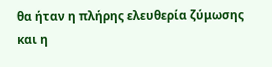θα ήταν η πλήρης ελευθερία ζύμωσης και η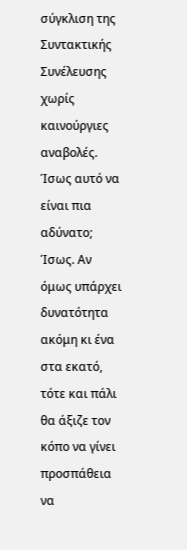σύγκλιση της Συντακτικής Συνέλευσης χωρίς καινούργιες αναβολές. Ίσως αυτό να είναι πια αδύνατο; Ίσως. Αν όμως υπάρχει δυνατότητα ακόμη κι ένα στα εκατό, τότε και πάλι θα άξιζε τον κόπο να γίνει προσπάθεια να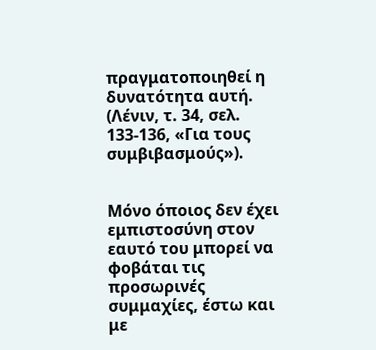πραγματοποιηθεί η δυνατότητα αυτή.
(Λένιν, τ. 34, σελ. 133-136, «Για τους συμβιβασμούς»).


Μόνο όποιος δεν έχει εμπιστοσύνη στον εαυτό του μπορεί να φοβάται τις προσωρινές συμμαχίες, έστω και με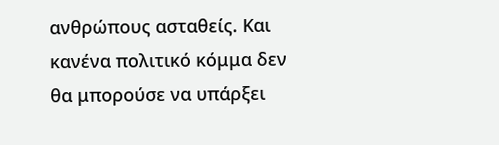ανθρώπους ασταθείς. Και κανένα πολιτικό κόμμα δεν θα μπορούσε να υπάρξει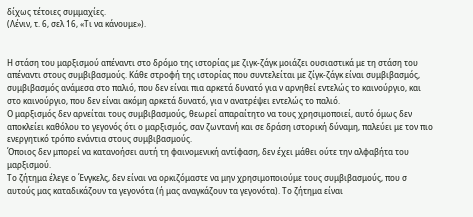δίχως τέτοιες συμμαχίες.
(Λένιν, τ. 6, σελ 16, «Τι να κάνουμε»).


Η στάση του μαρξισμού απέναντι στο δρόμο της ιστορίας με ζιγκ-ζάγκ μοιάζει ουσιαστικά με τη στάση του απέναντι στους συμβιβασμούς. Κάθε στροφή της ιστορίας που συντελείται με ζίγκ-ζάγκ είναι συμβιβασμός, συμβιβασμός ανάμεσα στο παλιό, που δεν είναι πια αρκετά δυνατό για ν αρνηθεί εντελώς το καινούργιο, και στο καινούργιο, που δεν είναι ακόμη αρκετά δυνατό, για ν ανατρέψει εντελώς το παλιό.
Ο μαρξισμός δεν αρνείται τους συμβιβασμούς, θεωρεί απαραίτητο να τους χρησιμοποιεί, αυτό όμως δεν αποκλείει καθόλου το γεγονός ότι ο μαρξισμός, σαν ζωντανή και σε δράση ιστορική δύναμη, παλεύει με τον πιο ενεργητικό τρόπο ενάντια στους συμβιβασμούς.
Όποιος δεν μπορεί να κατανοήσει αυτή τη φαινομενική αντίφαση, δεν έχει μάθει ούτε την αλφαβήτα του μαρξισμού.
Το ζήτημα έλεγε ο Ένγκελς, δεν είναι να ορκιζόμαστε να μην χρησιμοποιούμε τους συμβιβασμούς, που σ αυτούς μας καταδικάζουν τα γεγονότα (ή μας αναγκάζουν τα γεγονότα). Το ζήτημα είναι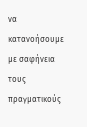να κατανοήσουμε με σαφήνεια τους πραγματικούς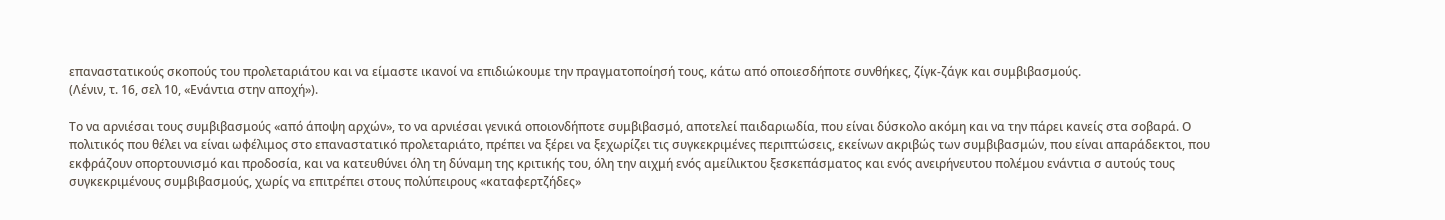επαναστατικούς σκοπούς του προλεταριάτου και να είμαστε ικανοί να επιδιώκουμε την πραγματοποίησή τους, κάτω από οποιεσδήποτε συνθήκες, ζίγκ-ζάγκ και συμβιβασμούς.
(Λένιν, τ. 16, σελ 10, «Ενάντια στην αποχή»).

Το να αρνιέσαι τους συμβιβασμούς «από άποψη αρχών», το να αρνιέσαι γενικά οποιονδήποτε συμβιβασμό, αποτελεί παιδαριωδία, που είναι δύσκολο ακόμη και να την πάρει κανείς στα σοβαρά. Ο πολιτικός που θέλει να είναι ωφέλιμος στο επαναστατικό προλεταριάτο, πρέπει να ξέρει να ξεχωρίζει τις συγκεκριμένες περιπτώσεις, εκείνων ακριβώς των συμβιβασμών, που είναι απαράδεκτοι, που εκφράζουν οπορτουνισμό και προδοσία, και να κατευθύνει όλη τη δύναμη της κριτικής του, όλη την αιχμή ενός αμείλικτου ξεσκεπάσματος και ενός ανειρήνευτου πολέμου ενάντια σ αυτούς τους συγκεκριμένους συμβιβασμούς, χωρίς να επιτρέπει στους πολύπειρους «καταφερτζήδες»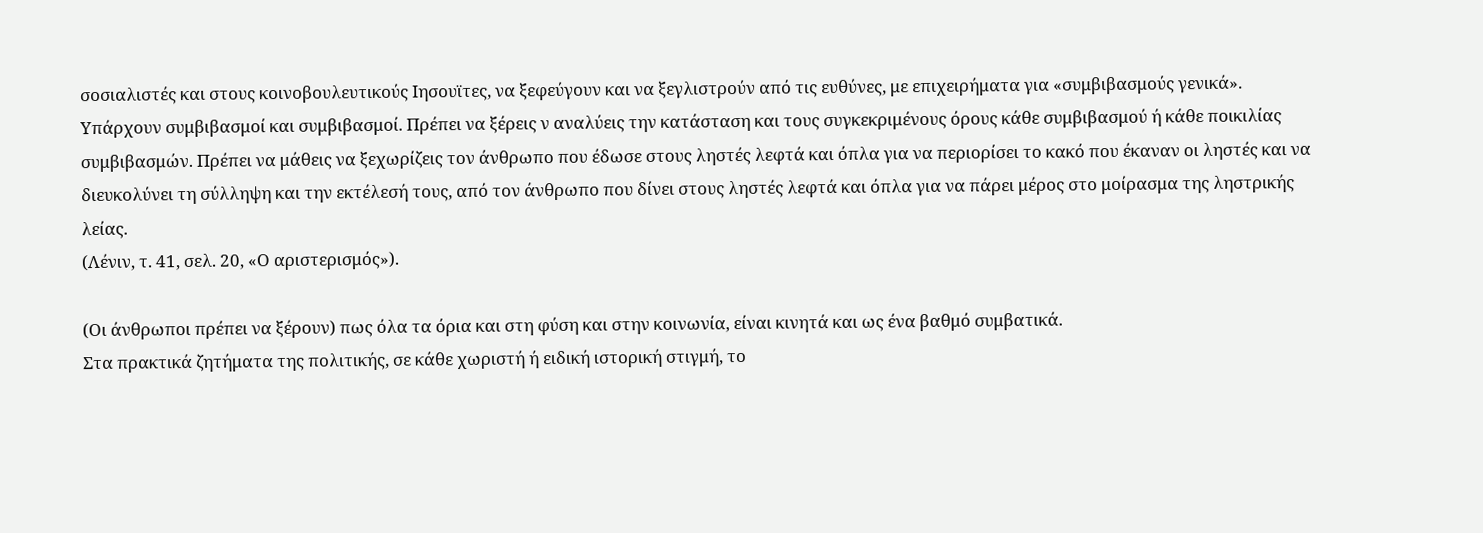σοσιαλιστές και στους κοινοβουλευτικούς Ιησουϊτες, να ξεφεύγουν και να ξεγλιστρούν από τις ευθύνες, με επιχειρήματα για «συμβιβασμούς γενικά». Υπάρχουν συμβιβασμοί και συμβιβασμοί. Πρέπει να ξέρεις ν αναλύεις την κατάσταση και τους συγκεκριμένους όρους κάθε συμβιβασμού ή κάθε ποικιλίας συμβιβασμών. Πρέπει να μάθεις να ξεχωρίζεις τον άνθρωπο που έδωσε στους ληστές λεφτά και όπλα για να περιορίσει το κακό που έκαναν οι ληστές και να διευκολύνει τη σύλληψη και την εκτέλεσή τους, από τον άνθρωπο που δίνει στους ληστές λεφτά και όπλα για να πάρει μέρος στο μοίρασμα της ληστρικής λείας.
(Λένιν, τ. 41, σελ. 20, «Ο αριστερισμός»).

(Οι άνθρωποι πρέπει να ξέρουν) πως όλα τα όρια και στη φύση και στην κοινωνία, είναι κινητά και ως ένα βαθμό συμβατικά.
Στα πρακτικά ζητήματα της πολιτικής, σε κάθε χωριστή ή ειδική ιστορική στιγμή, το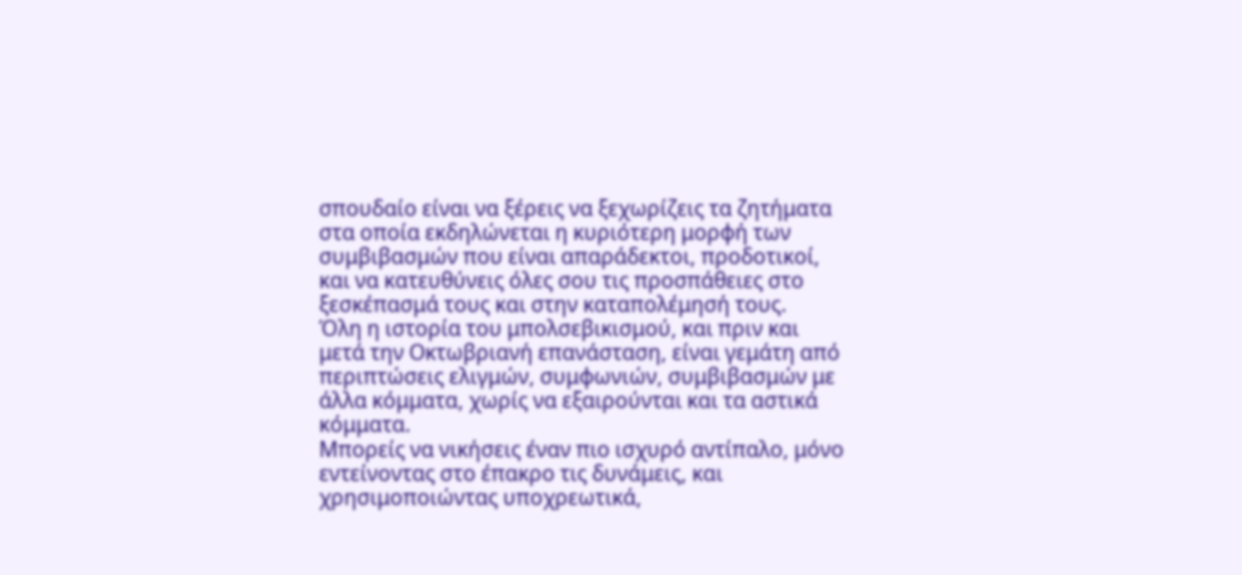σπουδαίο είναι να ξέρεις να ξεχωρίζεις τα ζητήματα στα οποία εκδηλώνεται η κυριότερη μορφή των συμβιβασμών που είναι απαράδεκτοι, προδοτικοί, και να κατευθύνεις όλες σου τις προσπάθειες στο ξεσκέπασμά τους και στην καταπολέμησή τους.
Όλη η ιστορία του μπολσεβικισμού, και πριν και μετά την Οκτωβριανή επανάσταση, είναι γεμάτη από περιπτώσεις ελιγμών, συμφωνιών, συμβιβασμών με άλλα κόμματα, χωρίς να εξαιρούνται και τα αστικά κόμματα.
Μπορείς να νικήσεις έναν πιο ισχυρό αντίπαλο, μόνο εντείνοντας στο έπακρο τις δυνάμεις, και χρησιμοποιώντας υποχρεωτικά,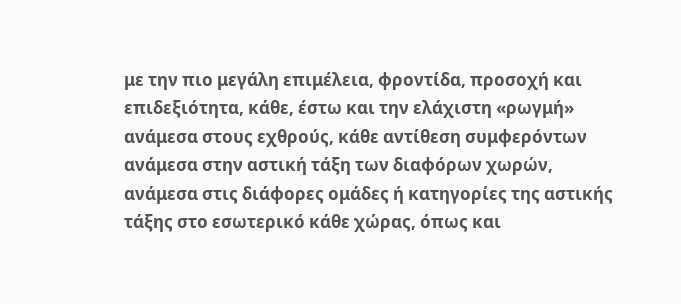με την πιο μεγάλη επιμέλεια, φροντίδα, προσοχή και επιδεξιότητα, κάθε, έστω και την ελάχιστη «ρωγμή» ανάμεσα στους εχθρούς, κάθε αντίθεση συμφερόντων ανάμεσα στην αστική τάξη των διαφόρων χωρών, ανάμεσα στις διάφορες ομάδες ή κατηγορίες της αστικής τάξης στο εσωτερικό κάθε χώρας, όπως και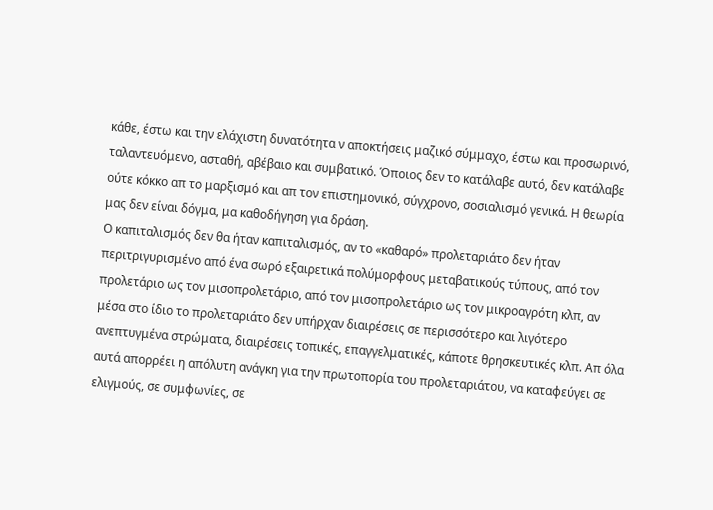κάθε, έστω και την ελάχιστη δυνατότητα ν αποκτήσεις μαζικό σύμμαχο, έστω και προσωρινό, ταλαντευόμενο, ασταθή, αβέβαιο και συμβατικό. Όποιος δεν το κατάλαβε αυτό, δεν κατάλαβε ούτε κόκκο απ το μαρξισμό και απ τον επιστημονικό, σύγχρονο, σοσιαλισμό γενικά. Η θεωρία μας δεν είναι δόγμα, μα καθοδήγηση για δράση.
Ο καπιταλισμός δεν θα ήταν καπιταλισμός, αν το «καθαρό» προλεταριάτο δεν ήταν περιτριγυρισμένο από ένα σωρό εξαιρετικά πολύμορφους μεταβατικούς τύπους, από τον προλετάριο ως τον μισοπρολετάριο, από τον μισοπρολετάριο ως τον μικροαγρότη κλπ, αν μέσα στο ίδιο το προλεταριάτο δεν υπήρχαν διαιρέσεις σε περισσότερο και λιγότερο ανεπτυγμένα στρώματα, διαιρέσεις τοπικές, επαγγελματικές, κάποτε θρησκευτικές κλπ. Απ όλα αυτά απορρέει η απόλυτη ανάγκη για την πρωτοπορία του προλεταριάτου, να καταφεύγει σε ελιγμούς, σε συμφωνίες, σε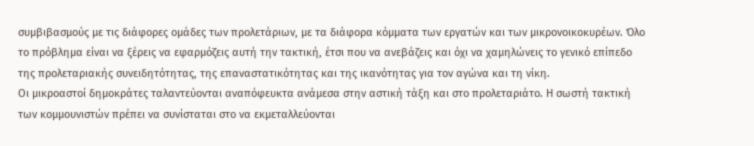συμβιβασμούς με τις διάφορες ομάδες των προλετάριων, με τα διάφορα κόμματα των εργατών και των μικρονοικοκυρέων. Όλο το πρόβλημα είναι να ξέρεις να εφαρμόζεις αυτή την τακτική, έτσι που να ανεβάζεις και όχι να χαμηλώνεις το γενικό επίπεδο της προλεταριακής συνειδητότητας, της επαναστατικότητας και της ικανότητας για τον αγώνα και τη νίκη.
Οι μικροαστοί δημοκράτες ταλαντεύονται αναπόφευκτα ανάμεσα στην αστική τάξη και στο προλεταριάτο. Η σωστή τακτική των κομμουνιστών πρέπει να συνίσταται στο να εκμεταλλεύονται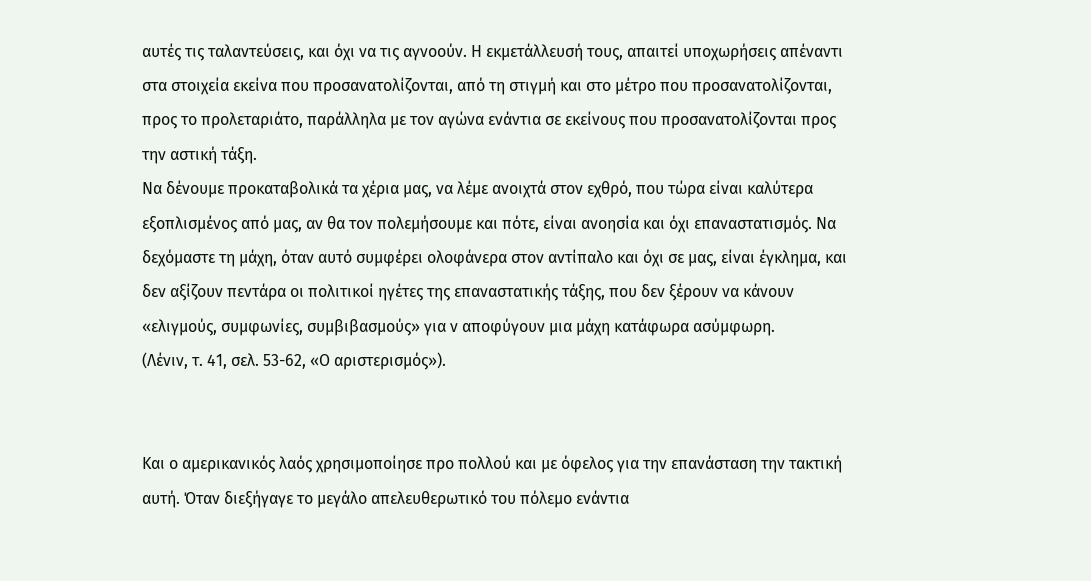αυτές τις ταλαντεύσεις, και όχι να τις αγνοούν. Η εκμετάλλευσή τους, απαιτεί υποχωρήσεις απέναντι στα στοιχεία εκείνα που προσανατολίζονται, από τη στιγμή και στο μέτρο που προσανατολίζονται, προς το προλεταριάτο, παράλληλα με τον αγώνα ενάντια σε εκείνους που προσανατολίζονται προς την αστική τάξη.
Να δένουμε προκαταβολικά τα χέρια μας, να λέμε ανοιχτά στον εχθρό, που τώρα είναι καλύτερα εξοπλισμένος από μας, αν θα τον πολεμήσουμε και πότε, είναι ανοησία και όχι επαναστατισμός. Να δεχόμαστε τη μάχη, όταν αυτό συμφέρει ολοφάνερα στον αντίπαλο και όχι σε μας, είναι έγκλημα, και δεν αξίζουν πεντάρα οι πολιτικοί ηγέτες της επαναστατικής τάξης, που δεν ξέρουν να κάνουν «ελιγμούς, συμφωνίες, συμβιβασμούς» για ν αποφύγουν μια μάχη κατάφωρα ασύμφωρη.
(Λένιν, τ. 41, σελ. 53-62, «Ο αριστερισμός»).


Και ο αμερικανικός λαός χρησιμοποίησε προ πολλού και με όφελος για την επανάσταση την τακτική αυτή. Όταν διεξήγαγε το μεγάλο απελευθερωτικό του πόλεμο ενάντια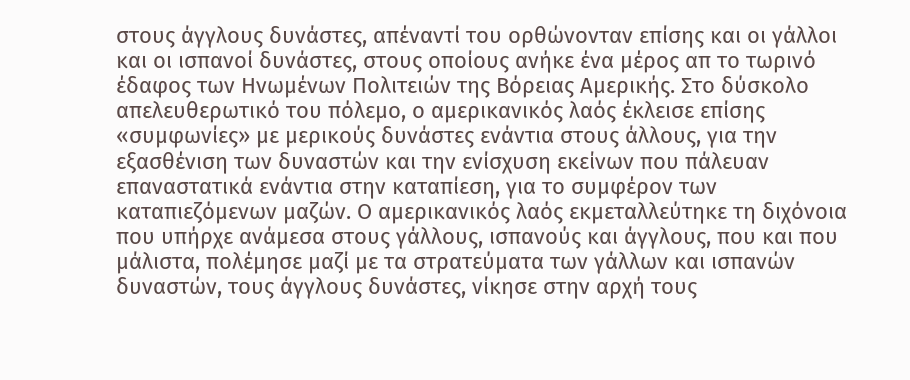στους άγγλους δυνάστες, απέναντί του ορθώνονταν επίσης και οι γάλλοι και οι ισπανοί δυνάστες, στους οποίους ανήκε ένα μέρος απ το τωρινό έδαφος των Ηνωμένων Πολιτειών της Βόρειας Αμερικής. Στο δύσκολο απελευθερωτικό του πόλεμο, ο αμερικανικός λαός έκλεισε επίσης «συμφωνίες» με μερικούς δυνάστες ενάντια στους άλλους, για την εξασθένιση των δυναστών και την ενίσχυση εκείνων που πάλευαν επαναστατικά ενάντια στην καταπίεση, για το συμφέρον των καταπιεζόμενων μαζών. Ο αμερικανικός λαός εκμεταλλεύτηκε τη διχόνοια που υπήρχε ανάμεσα στους γάλλους, ισπανούς και άγγλους, που και που μάλιστα, πολέμησε μαζί με τα στρατεύματα των γάλλων και ισπανών δυναστών, τους άγγλους δυνάστες, νίκησε στην αρχή τους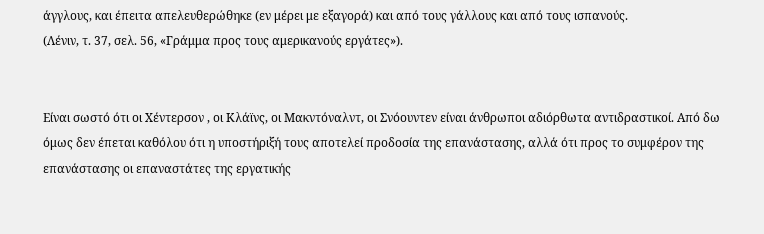άγγλους, και έπειτα απελευθερώθηκε (εν μέρει με εξαγορά) και από τους γάλλους και από τους ισπανούς.
(Λένιν, τ. 37, σελ. 56, «Γράμμα προς τους αμερικανούς εργάτες»).


Είναι σωστό ότι οι Χέντερσον , οι Κλάϊνς, οι Μακντόναλντ, οι Σνόουντεν είναι άνθρωποι αδιόρθωτα αντιδραστικοί. Από δω όμως δεν έπεται καθόλου ότι η υποστήριξή τους αποτελεί προδοσία της επανάστασης, αλλά ότι προς το συμφέρον της επανάστασης οι επαναστάτες της εργατικής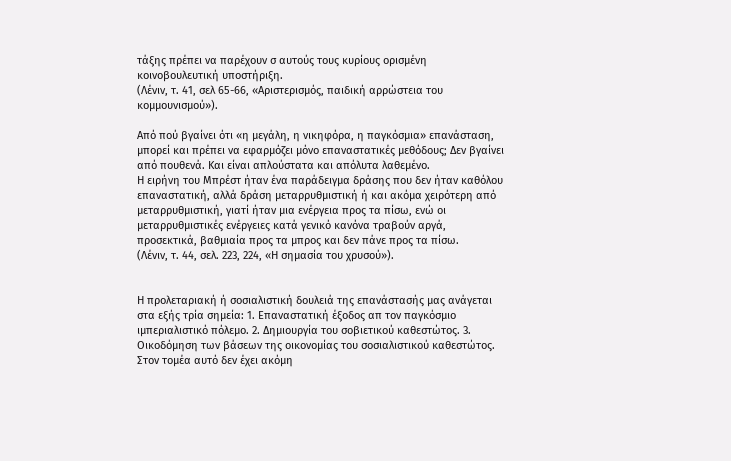τάξης πρέπει να παρέχουν σ αυτούς τους κυρίους ορισμένη κοινοβουλευτική υποστήριξη.
(Λένιν, τ. 41, σελ 65-66, «Αριστερισμός, παιδική αρρώστεια του κομμουνισμού»).

Από πού βγαίνει ότι «η μεγάλη, η νικηφόρα, η παγκόσμια» επανάσταση, μπορεί και πρέπει να εφαρμόζει μόνο επαναστατικές μεθόδους; Δεν βγαίνει από πουθενά. Και είναι απλούστατα και απόλυτα λαθεμένο.
Η ειρήνη του Μπρέστ ήταν ένα παράδειγμα δράσης που δεν ήταν καθόλου επαναστατική, αλλά δράση μεταρρυθμιστική ή και ακόμα χειρότερη από μεταρρυθμιστική, γιατί ήταν μια ενέργεια προς τα πίσω, ενώ οι μεταρρυθμιστικές ενέργειες κατά γενικό κανόνα τραβούν αργά, προσεκτικά, βαθμιαία προς τα μπρος και δεν πάνε προς τα πίσω.
(Λένιν, τ. 44, σελ. 223, 224, «Η σημασία του χρυσού»).


Η προλεταριακή ή σοσιαλιστική δουλειά της επανάστασής μας ανάγεται στα εξής τρία σημεία: 1. Επαναστατική έξοδος απ τον παγκόσμιο ιμπεριαλιστικό πόλεμο. 2. Δημιουργία του σοβιετικού καθεστώτος. 3. Οικοδόμηση των βάσεων της οικονομίας του σοσιαλιστικού καθεστώτος. Στον τομέα αυτό δεν έχει ακόμη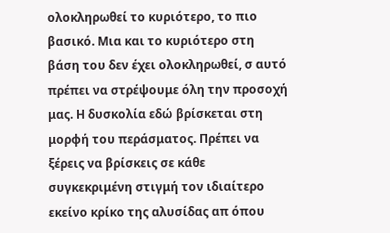ολοκληρωθεί το κυριότερο, το πιο βασικό. Μια και το κυριότερο στη βάση του δεν έχει ολοκληρωθεί, σ αυτό πρέπει να στρέψουμε όλη την προσοχή μας. Η δυσκολία εδώ βρίσκεται στη μορφή του περάσματος. Πρέπει να ξέρεις να βρίσκεις σε κάθε συγκεκριμένη στιγμή τον ιδιαίτερο εκείνο κρίκο της αλυσίδας απ όπου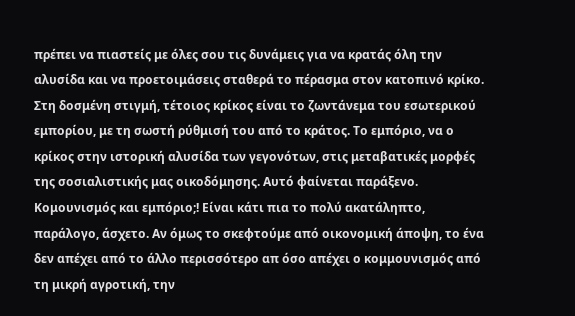πρέπει να πιαστείς με όλες σου τις δυνάμεις για να κρατάς όλη την αλυσίδα και να προετοιμάσεις σταθερά το πέρασμα στον κατοπινό κρίκο. Στη δοσμένη στιγμή, τέτοιος κρίκος είναι το ζωντάνεμα του εσωτερικού εμπορίου, με τη σωστή ρύθμισή του από το κράτος. Το εμπόριο, να ο κρίκος στην ιστορική αλυσίδα των γεγονότων, στις μεταβατικές μορφές της σοσιαλιστικής μας οικοδόμησης. Αυτό φαίνεται παράξενο. Κομουνισμός και εμπόριο;! Είναι κάτι πια το πολύ ακατάληπτο, παράλογο, άσχετο. Αν όμως το σκεφτούμε από οικονομική άποψη, το ένα δεν απέχει από το άλλο περισσότερο απ όσο απέχει ο κομμουνισμός από τη μικρή αγροτική, την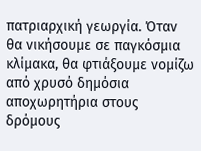πατριαρχική γεωργία. Όταν θα νικήσουμε σε παγκόσμια κλίμακα, θα φτιάξουμε νομίζω από χρυσό δημόσια αποχωρητήρια στους δρόμους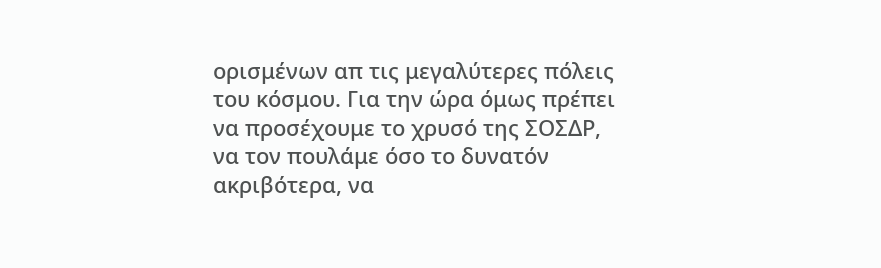ορισμένων απ τις μεγαλύτερες πόλεις του κόσμου. Για την ώρα όμως πρέπει να προσέχουμε το χρυσό της ΣΟΣΔΡ, να τον πουλάμε όσο το δυνατόν ακριβότερα, να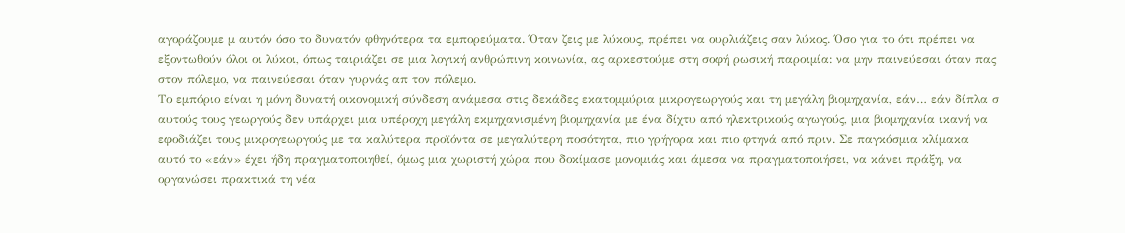αγοράζουμε μ αυτόν όσο το δυνατόν φθηνότερα τα εμπορεύματα. Όταν ζεις με λύκους, πρέπει να ουρλιάζεις σαν λύκος. Όσο για το ότι πρέπει να εξοντωθούν όλοι οι λύκοι, όπως ταιριάζει σε μια λογική ανθρώπινη κοινωνία, ας αρκεστούμε στη σοφή ρωσική παροιμία: να μην παινεύεσαι όταν πας στον πόλεμο, να παινεύεσαι όταν γυρνάς απ τον πόλεμο.
Το εμπόριο είναι η μόνη δυνατή οικονομική σύνδεση ανάμεσα στις δεκάδες εκατομμύρια μικρογεωργούς και τη μεγάλη βιομηχανία, εάν… εάν δίπλα σ αυτούς τους γεωργούς δεν υπάρχει μια υπέροχη μεγάλη εκμηχανισμένη βιομηχανία με ένα δίχτυ από ηλεκτρικούς αγωγούς, μια βιομηχανία ικανή να εφοδιάζει τους μικρογεωργούς με τα καλύτερα προϊόντα σε μεγαλύτερη ποσότητα, πιο γρήγορα και πιο φτηνά από πριν. Σε παγκόσμια κλίμακα αυτό το «εάν» έχει ήδη πραγματοποιηθεί, όμως μια χωριστή χώρα που δοκίμασε μονομιάς και άμεσα να πραγματοποιήσει, να κάνει πράξη, να οργανώσει πρακτικά τη νέα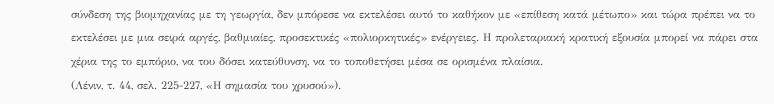σύνδεση της βιομηχανίας με τη γεωργία, δεν μπόρεσε να εκτελέσει αυτό το καθήκον με «επίθεση κατά μέτωπο» και τώρα πρέπει να το εκτελέσει με μια σειρά αργές, βαθμιαίες, προσεκτικές «πολιορκητικές» ενέργειες. Η προλεταριακή κρατική εξουσία μπορεί να πάρει στα χέρια της το εμπόριο, να του δόσει κατεύθυνση, να το τοποθετήσει μέσα σε ορισμένα πλαίσια.
(Λένιν, τ. 44, σελ. 225-227, «Η σημασία του χρυσού»).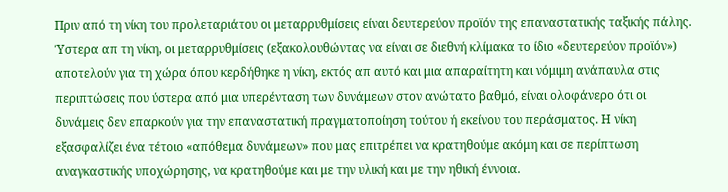Πριν από τη νίκη του προλεταριάτου οι μεταρρυθμίσεις είναι δευτερεύον προϊόν της επαναστατικής ταξικής πάλης. Ύστερα απ τη νίκη, οι μεταρρυθμίσεις (εξακολουθώντας να είναι σε διεθνή κλίμακα το ίδιο «δευτερεύον προϊόν») αποτελούν για τη χώρα όπου κερδήθηκε η νίκη, εκτός απ αυτό και μια απαραίτητη και νόμιμη ανάπαυλα στις περιπτώσεις που ύστερα από μια υπερένταση των δυνάμεων στον ανώτατο βαθμό, είναι ολοφάνερο ότι οι δυνάμεις δεν επαρκούν για την επαναστατική πραγματοποίηση τούτου ή εκείνου του περάσματος. Η νίκη εξασφαλίζει ένα τέτοιο «απόθεμα δυνάμεων» που μας επιτρέπει να κρατηθούμε ακόμη και σε περίπτωση αναγκαστικής υποχώρησης, να κρατηθούμε και με την υλική και με την ηθική έννοια.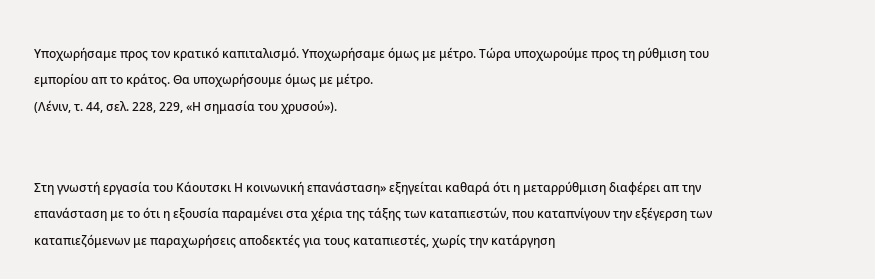Υποχωρήσαμε προς τον κρατικό καπιταλισμό. Υποχωρήσαμε όμως με μέτρο. Τώρα υποχωρούμε προς τη ρύθμιση του εμπορίου απ το κράτος. Θα υποχωρήσουμε όμως με μέτρο.
(Λένιν, τ. 44, σελ. 228, 229, «Η σημασία του χρυσού»).


Στη γνωστή εργασία του Κάουτσκι Η κοινωνική επανάσταση» εξηγείται καθαρά ότι η μεταρρύθμιση διαφέρει απ την επανάσταση με το ότι η εξουσία παραμένει στα χέρια της τάξης των καταπιεστών, που καταπνίγουν την εξέγερση των καταπιεζόμενων με παραχωρήσεις αποδεκτές για τους καταπιεστές, χωρίς την κατάργηση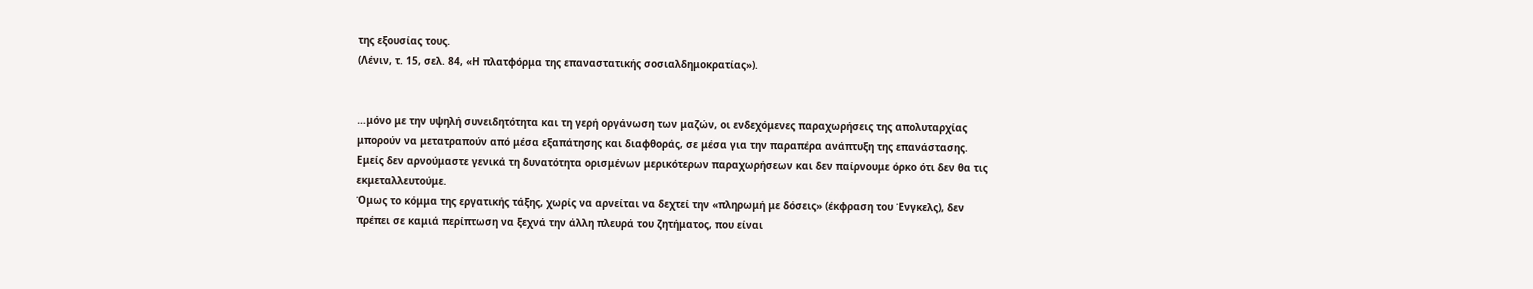της εξουσίας τους.
(Λένιν, τ. 15, σελ. 84, «Η πλατφόρμα της επαναστατικής σοσιαλδημοκρατίας»).


…μόνο με την υψηλή συνειδητότητα και τη γερή οργάνωση των μαζών, οι ενδεχόμενες παραχωρήσεις της απολυταρχίας μπορούν να μετατραπούν από μέσα εξαπάτησης και διαφθοράς, σε μέσα για την παραπέρα ανάπτυξη της επανάστασης.
Εμείς δεν αρνούμαστε γενικά τη δυνατότητα ορισμένων μερικότερων παραχωρήσεων και δεν παίρνουμε όρκο ότι δεν θα τις εκμεταλλευτούμε.
Όμως το κόμμα της εργατικής τάξης, χωρίς να αρνείται να δεχτεί την «πληρωμή με δόσεις» (έκφραση του Ένγκελς), δεν πρέπει σε καμιά περίπτωση να ξεχνά την άλλη πλευρά του ζητήματος, που είναι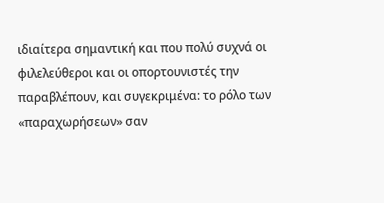ιδιαίτερα σημαντική και που πολύ συχνά οι φιλελεύθεροι και οι οπορτουνιστές την παραβλέπουν, και συγεκριμένα: το ρόλο των «παραχωρήσεων» σαν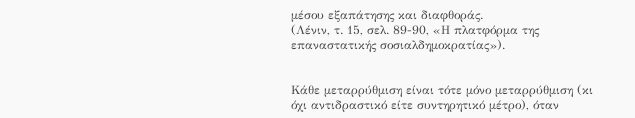μέσου εξαπάτησης και διαφθοράς.
(Λένιν, τ. 15, σελ. 89-90, «Η πλατφόρμα της επαναστατικής σοσιαλδημοκρατίας»).


Κάθε μεταρρύθμιση είναι τότε μόνο μεταρρύθμιση (κι όχι αντιδραστικό είτε συντηρητικό μέτρο), όταν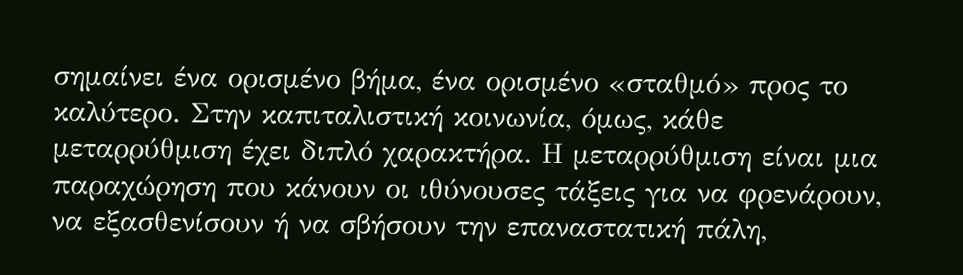σημαίνει ένα ορισμένο βήμα, ένα ορισμένο «σταθμό» προς το καλύτερο. Στην καπιταλιστική κοινωνία, όμως, κάθε μεταρρύθμιση έχει διπλό χαρακτήρα. Η μεταρρύθμιση είναι μια παραχώρηση που κάνουν οι ιθύνουσες τάξεις για να φρενάρουν, να εξασθενίσουν ή να σβήσουν την επαναστατική πάλη,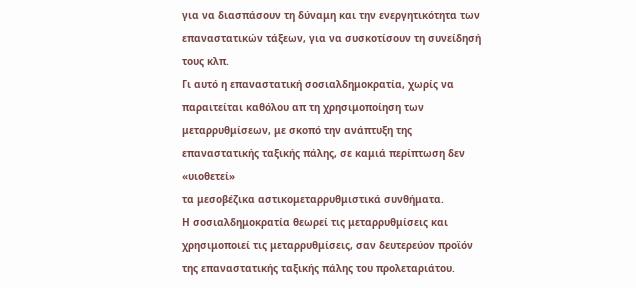για να διασπάσουν τη δύναμη και την ενεργητικότητα των επαναστατικών τάξεων, για να συσκοτίσουν τη συνείδησή τους κλπ.
Γι αυτό η επαναστατική σοσιαλδημοκρατία, χωρίς να παραιτείται καθόλου απ τη χρησιμοποίηση των μεταρρυθμίσεων, με σκοπό την ανάπτυξη της επαναστατικής ταξικής πάλης, σε καμιά περίπτωση δεν «υιοθετεί»                                                                                                                                                                                                                                                                                                                                                                      τα μεσοβέζικα αστικομεταρρυθμιστικά συνθήματα.
Η σοσιαλδημοκρατία θεωρεί τις μεταρρυθμίσεις και χρησιμοποιεί τις μεταρρυθμίσεις, σαν δευτερεύον προϊόν της επαναστατικής ταξικής πάλης του προλεταριάτου.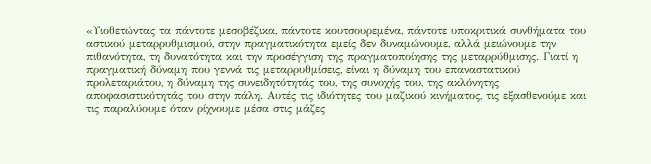«Υιοθετώντας τα πάντοτε μεσοβέζικα, πάντοτε κουτσουρεμένα, πάντοτε υποκριτικά συνθήματα του αστικού μεταρρυθμισμού, στην πραγματικότητα εμείς δεν δυναμώνουμε, αλλά μειώνουμε την πιθανότητα, τη δυνατότητα και την προσέγγιση της πραγματοποίησης της μεταρρύθμισης. Γιατί η πραγματική δύναμη που γεννά τις μεταρρυθμίσεις, είναι η δύναμη του επαναστατικού προλεταριάτου, η δύναμη της συνειδητότητάς του, της συνοχής του, της ακλόνητης αποφασιστικότητάς του στην πάλη. Αυτές τις ιδιότητες του μαζικού κινήματος, τις εξασθενούμε και τις παραλύουμε όταν ρίχνουμε μέσα στις μάζες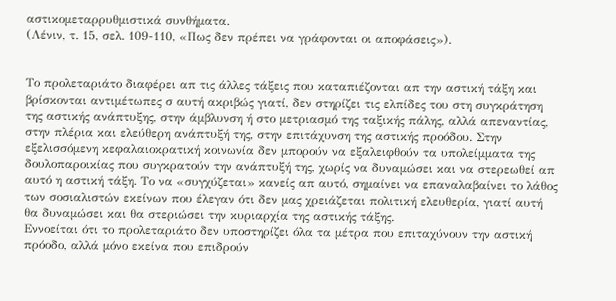αστικομεταρρυθμιστικά συνθήματα.
(Λένιν, τ. 15, σελ. 109-110, «Πως δεν πρέπει να γράφονται οι αποφάσεις»).


Το προλεταριάτο διαφέρει απ τις άλλες τάξεις που καταπιέζονται απ την αστική τάξη και βρίσκονται αντιμέτωπες σ αυτή ακριβώς γιατί, δεν στηρίζει τις ελπίδες του στη συγκράτηση της αστικής ανάπτυξης, στην άμβλυνση ή στο μετριασμό της ταξικής πάλης, αλλά απεναντίας, στην πλέρια και ελεύθερη ανάπτυξή της, στην επιτάχυνση της αστικής προόδου. Στην εξελισσόμενη κεφαλαιοκρατική κοινωνία δεν μπορούν να εξαλειφθούν τα υπολείμματα της δουλοπαροικίας που συγκρατούν την ανάπτυξή της, χωρίς να δυναμώσει και να στερεωθεί απ αυτό η αστική τάξη. Το να «συγχύζεται» κανείς απ αυτό, σημαίνει να επαναλαβαίνει το λάθος των σοσιαλιστών εκείνων που έλεγαν ότι δεν μας χρειάζεται πολιτική ελευθερία, γιατί αυτή θα δυναμώσει και θα στεριώσει την κυριαρχία της αστικής τάξης.
Εννοείται ότι το προλεταριάτο δεν υποστηρίζει όλα τα μέτρα που επιταχύνουν την αστική πρόοδο, αλλά μόνο εκείνα που επιδρούν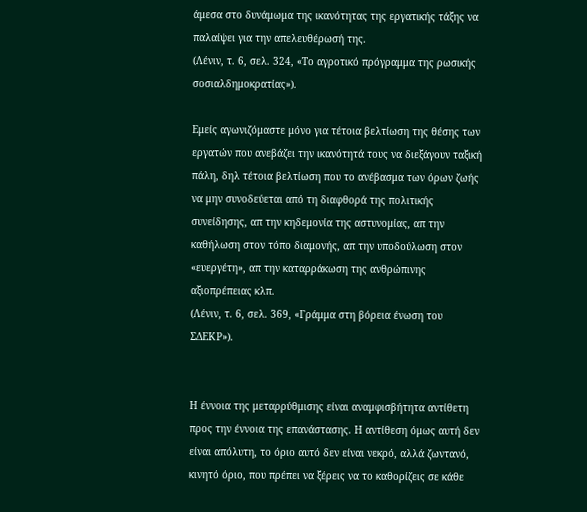άμεσα στο δυνάμωμα της ικανότητας της εργατικής τάξης να παλαίψει για την απελευθέρωσή της.
(Λένιν, τ. 6, σελ. 324, «Το αγροτικό πρόγραμμα της ρωσικής σοσιαλδημοκρατίας»).

Εμείς αγωνιζόμαστε μόνο για τέτοια βελτίωση της θέσης των εργατών που ανεβάζει την ικανότητά τους να διεξάγουν ταξική πάλη, δηλ τέτοια βελτίωση που το ανέβασμα των όρων ζωής να μην συνοδεύεται από τη διαφθορά της πολιτικής συνείδησης, απ την κηδεμονία της αστυνομίας, απ την καθήλωση στον τόπο διαμονής, απ την υποδούλωση στον «ευεργέτη», απ την καταρράκωση της ανθρώπινης αξιοπρέπειας κλπ.
(Λένιν, τ. 6, σελ. 369, «Γράμμα στη βόρεια ένωση του ΣΔΕΚΡ»).


Η έννοια της μεταρρύθμισης είναι αναμφισβήτητα αντίθετη προς την έννοια της επανάστασης. Η αντίθεση όμως αυτή δεν είναι απόλυτη, το όριο αυτό δεν είναι νεκρό, αλλά ζωντανό, κινητό όριο, που πρέπει να ξέρεις να το καθορίζεις σε κάθε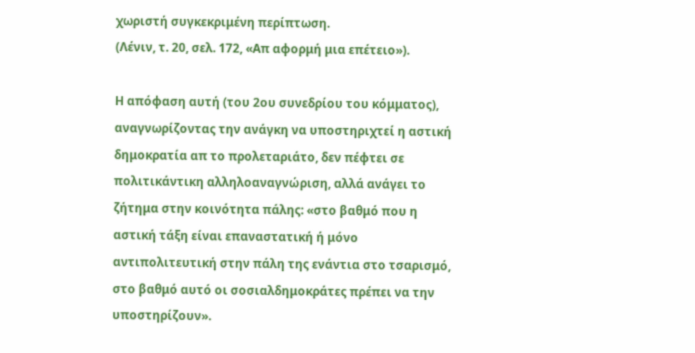χωριστή συγκεκριμένη περίπτωση.
(Λένιν, τ. 20, σελ. 172, «Απ αφορμή μια επέτειο»).

Η απόφαση αυτή (του 2ου συνεδρίου του κόμματος), αναγνωρίζοντας την ανάγκη να υποστηριχτεί η αστική δημοκρατία απ το προλεταριάτο, δεν πέφτει σε πολιτικάντικη αλληλοαναγνώριση, αλλά ανάγει το ζήτημα στην κοινότητα πάλης: «στο βαθμό που η αστική τάξη είναι επαναστατική ή μόνο αντιπολιτευτική στην πάλη της ενάντια στο τσαρισμό, στο βαθμό αυτό οι σοσιαλδημοκράτες πρέπει να την υποστηρίζουν».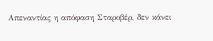Απεναντίας η απόφαση Σταροβέρ, δεν κάνει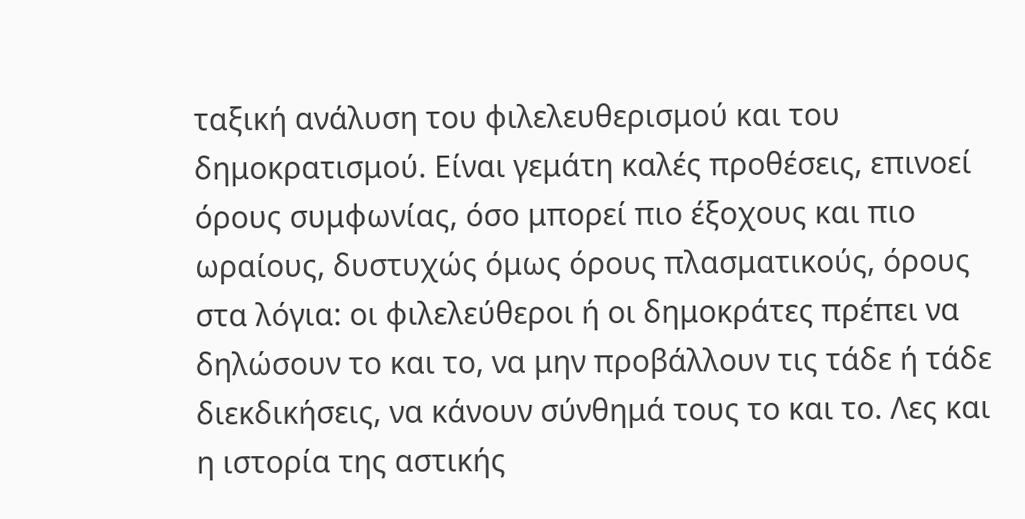ταξική ανάλυση του φιλελευθερισμού και του δημοκρατισμού. Είναι γεμάτη καλές προθέσεις, επινοεί όρους συμφωνίας, όσο μπορεί πιο έξοχους και πιο ωραίους, δυστυχώς όμως όρους πλασματικούς, όρους στα λόγια: οι φιλελεύθεροι ή οι δημοκράτες πρέπει να δηλώσουν το και το, να μην προβάλλουν τις τάδε ή τάδε διεκδικήσεις, να κάνουν σύνθημά τους το και το. Λες και η ιστορία της αστικής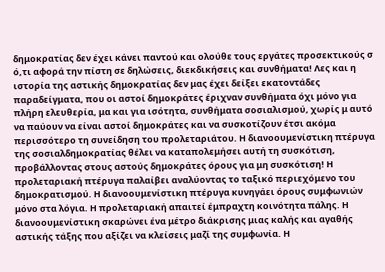δημοκρατίας δεν έχει κάνει παντού και ολούθε τους εργάτες προσεκτικούς σ ό,τι αφορά την πίστη σε δηλώσεις, διεκδικήσεις και συνθήματα! Λες και η ιστορία της αστικής δημοκρατίας δεν μας έχει δείξει εκατοντάδες παραδείγματα, που οι αστοί δημοκράτες έριχναν συνθήματα όχι μόνο για πλήρη ελευθερία, μα και για ισότητα, συνθήματα σοσιαλισμού, χωρίς μ αυτό να παύουν να είναι αστοί δημοκράτες και να συσκοτίζουν έτσι ακόμα περισσότερο τη συνείδηση του προλεταριάτου. Η διανοουμενίστικη πτέρυγα της σοσιαλδημοκρατίας θέλει να καταπολεμήσει αυτή τη συσκότιση, προβάλλοντας στους αστούς δημοκράτες όρους για μη συσκότιση! Η προλεταριακή πτέρυγα παλαίβει αναλύοντας το ταξικό περιεχόμενο του δημοκρατισμού. Η διανοουμενίστικη πτέρυγα κυνηγάει όρους συμφωνιών μόνο στα λόγια. Η προλεταριακή απαιτεί έμπραχτη κοινότητα πάλης. Η διανοουμενίστικη σκαρώνει ένα μέτρο διάκρισης μιας καλής και αγαθής αστικής τάξης που αξίζει να κλείσεις μαζί της συμφωνία. Η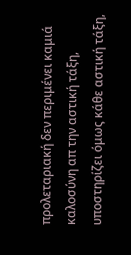προλεταριακή δεν περιμένει καμιά καλοσύνη απ την αστική τάξη, υποστηρίζει όμως κάθε αστική τάξη,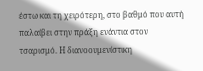έστω και τη χειρότερη, στο βαθμό που αυτή παλαίβει στην πράξη ενάντια στον τσαρισμό. Η διανοουμενίστικη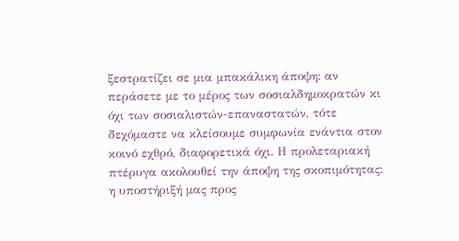ξεστρατίζει σε μια μπακάλικη άποψη: αν περάσετε με το μέρος των σοσιαλδημοκρατών κι όχι των σοσιαλιστών-επαναστατών, τότε δεχόμαστε να κλείσουμε συμφωνία ενάντια στον κοινό εχθρό, διαφορετικά όχι. Η προλεταριακή πτέρυγα ακολουθεί την άποψη της σκοπιμότητας: η υποστήριξή μας προς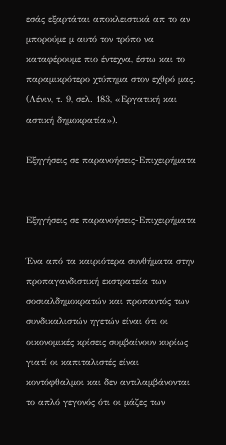εσάς εξαρτάται αποκλειστικά απ το αν μπορούμε μ αυτό τον τρόπο να καταφέρουμε πιο έντεχνα, έστω και το παραμικρότερο χτύπημα στον εχθρό μας.
(Λένιν, τ. 9, σελ. 183, «Εργατική και αστική δημοκρατία»).

Εξηγήσεις σε παρανοήσεις-Επιχειρήματα


Εξηγήσεις σε παρανοήσεις-Επιχειρήματα

Ένα από τα καιριότερα συνθήματα στην προπαγανδιστική εκστρατεία των σοσιαλδημοκρατών και προπαντός των συνδικαλιστών ηγετών είναι ότι οι οικονομικές κρίσεις συμβαίνουν κυρίως γιατί οι καπιταλιστές είναι κοντόφθαλμοι και δεν αντιλαμβάνονται το απλό γεγονός ότι οι μάζες των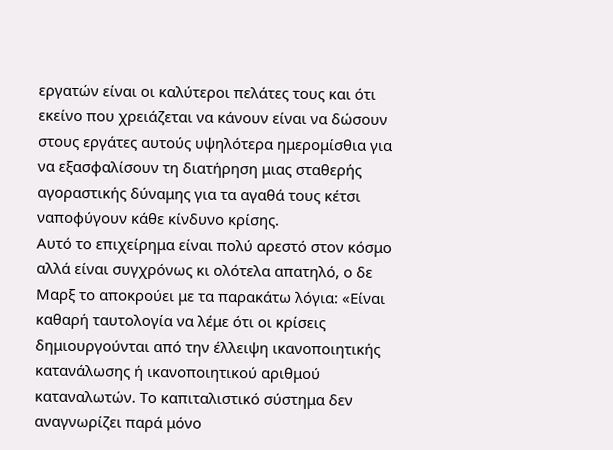εργατών είναι οι καλύτεροι πελάτες τους και ότι εκείνο που χρειάζεται να κάνουν είναι να δώσουν στους εργάτες αυτούς υψηλότερα ημερομίσθια για να εξασφαλίσουν τη διατήρηση μιας σταθερής αγοραστικής δύναμης για τα αγαθά τους κέτσι ναποφύγουν κάθε κίνδυνο κρίσης.
Αυτό το επιχείρημα είναι πολύ αρεστό στον κόσμο αλλά είναι συγχρόνως κι ολότελα απατηλό, ο δε Μαρξ το αποκρούει με τα παρακάτω λόγια: «Είναι καθαρή ταυτολογία να λέμε ότι οι κρίσεις δημιουργούνται από την έλλειψη ικανοποιητικής κατανάλωσης ή ικανοποιητικού αριθμού καταναλωτών. Το καπιταλιστικό σύστημα δεν αναγνωρίζει παρά μόνο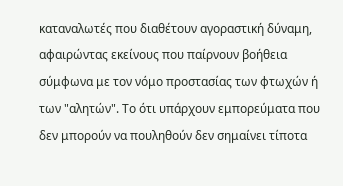καταναλωτές που διαθέτουν αγοραστική δύναμη, αφαιρώντας εκείνους που παίρνουν βοήθεια σύμφωνα με τον νόμο προστασίας των φτωχών ή των "αλητών". Το ότι υπάρχουν εμπορεύματα που δεν μπορούν να πουληθούν δεν σημαίνει τίποτα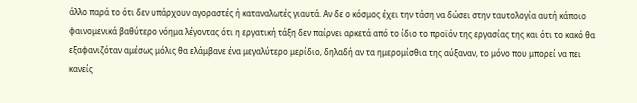άλλο παρά το ότι δεν υπάρχουν αγοραστές ή καταναλωτές γιαυτά. Αν δε ο κόσμος έχει την τάση να δώσει στην ταυτολογία αυτή κάποιο φαινομενικά βαθύτερο νόημα λέγοντας ότι η εργατική τάξη δεν παίρνει αρκετά από το ίδιο το προϊόν της εργασίας της και ότι το κακό θα εξαφανιζόταν αμέσως μόλις θα ελάμβανε ένα μεγαλύτερο μερίδιο, δηλαδή αν τα ημερομίσθια της αύξαναν, το μόνο που μπορεί να πει κανείς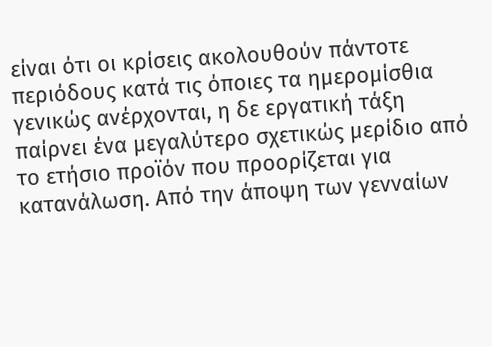είναι ότι οι κρίσεις ακολουθούν πάντοτε περιόδους κατά τις όποιες τα ημερομίσθια γενικώς ανέρχονται, η δε εργατική τάξη παίρνει ένα μεγαλύτερο σχετικώς μερίδιο από το ετήσιο προϊόν που προορίζεται για κατανάλωση. Από την άποψη των γενναίων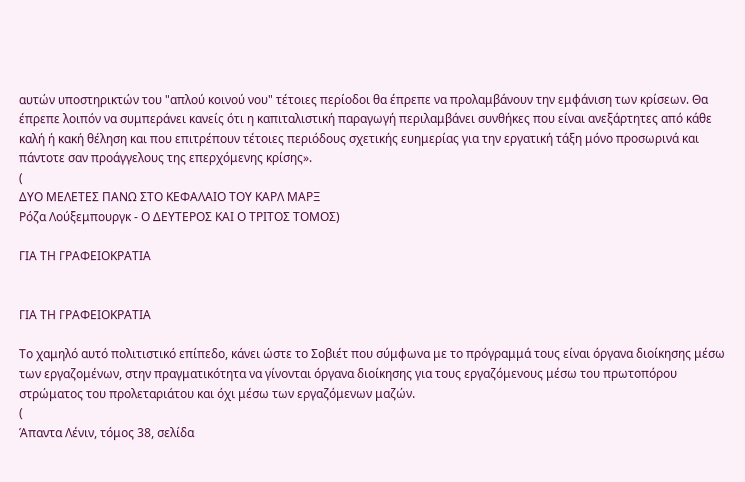αυτών υποστηρικτών του "απλού κοινού νου" τέτοιες περίοδοι θα έπρεπε να προλαμβάνουν την εμφάνιση των κρίσεων. Θα έπρεπε λοιπόν να συμπεράνει κανείς ότι η καπιταλιστική παραγωγή περιλαμβάνει συνθήκες που είναι ανεξάρτητες από κάθε καλή ή κακή θέληση και που επιτρέπουν τέτοιες περιόδους σχετικής ευημερίας για την εργατική τάξη μόνο προσωρινά και πάντοτε σαν προάγγελους της επερχόμενης κρίσης».
(
ΔΥΟ ΜΕΛΕΤΕΣ ΠΑΝΩ ΣΤΟ ΚΕΦΑΛΑΙΟ ΤΟΥ ΚΑΡΛ ΜΑΡΞ
Ρόζα Λούξεμπουργκ - Ο ΔΕΥΤΕΡΟΣ ΚΑΙ Ο ΤΡΙΤΟΣ ΤΟΜΟΣ)

ΓΙΑ ΤΗ ΓΡΑΦΕΙΟΚΡΑΤΙΑ


ΓΙΑ ΤΗ ΓΡΑΦΕΙΟΚΡΑΤΙΑ

Το χαμηλό αυτό πολιτιστικό επίπεδο, κάνει ώστε το Σοβιέτ που σύμφωνα με το πρόγραμμά τους είναι όργανα διοίκησης μέσω των εργαζομένων, στην πραγματικότητα να γίνονται όργανα διοίκησης για τους εργαζόμενους μέσω του πρωτοπόρου στρώματος του προλεταριάτου και όχι μέσω των εργαζόμενων μαζών.
(
Άπαντα Λένιν, τόμος 38, σελίδα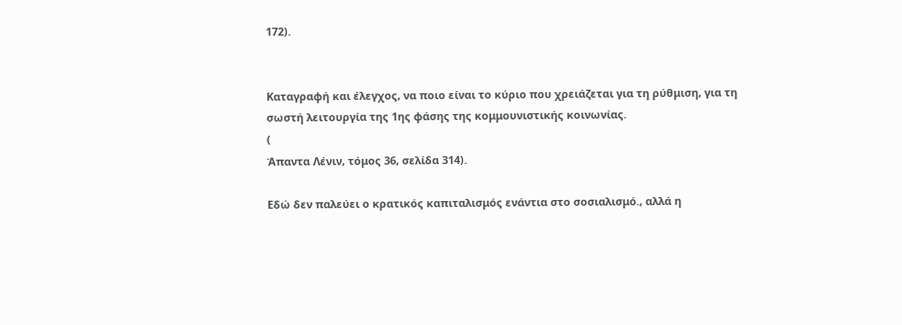172).


Καταγραφή και έλεγχος, να ποιο είναι το κύριο που χρειάζεται για τη ρύθμιση, για τη σωστή λειτουργία της 1ης φάσης της κομμουνιστικής κοινωνίας.
(
Άπαντα Λένιν, τόμος 36, σελίδα 314).

Εδώ δεν παλεύει ο κρατικός καπιταλισμός ενάντια στο σοσιαλισμό., αλλά η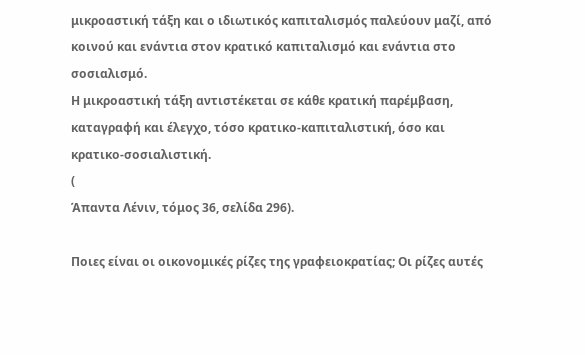μικροαστική τάξη και ο ιδιωτικός καπιταλισμός παλεύουν μαζί, από κοινού και ενάντια στον κρατικό καπιταλισμό και ενάντια στο σοσιαλισμό.
Η μικροαστική τάξη αντιστέκεται σε κάθε κρατική παρέμβαση, καταγραφή και έλεγχο, τόσο κρατικο-καπιταλιστική, όσο και κρατικο-σοσιαλιστική.
(
Άπαντα Λένιν, τόμος 36, σελίδα 296).

Ποιες είναι οι οικονομικές ρίζες της γραφειοκρατίας; Οι ρίζες αυτές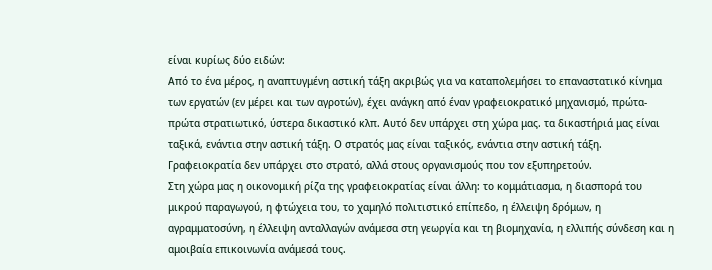είναι κυρίως δύο ειδών:
Από το ένα μέρος, η αναπτυγμένη αστική τάξη ακριβώς για να καταπολεμήσει το επαναστατικό κίνημα των εργατών (εν μέρει και των αγροτών), έχει ανάγκη από έναν γραφειοκρατικό μηχανισμό, πρώτα-πρώτα στρατιωτικό, ύστερα δικαστικό κλπ. Αυτό δεν υπάρχει στη χώρα μας. τα δικαστήριά μας είναι ταξικά, ενάντια στην αστική τάξη. Ο στρατός μας είναι ταξικός, ενάντια στην αστική τάξη. Γραφειοκρατία δεν υπάρχει στο στρατό, αλλά στους οργανισμούς που τον εξυπηρετούν.
Στη χώρα μας η οικονομική ρίζα της γραφειοκρατίας είναι άλλη: το κομμάτιασμα, η διασπορά του μικρού παραγωγού, η φτώχεια του, το χαμηλό πολιτιστικό επίπεδο, η έλλειψη δρόμων, η αγραμματοσύνη, η έλλειψη ανταλλαγών ανάμεσα στη γεωργία και τη βιομηχανία, η ελλιπής σύνδεση και η αμοιβαία επικοινωνία ανάμεσά τους.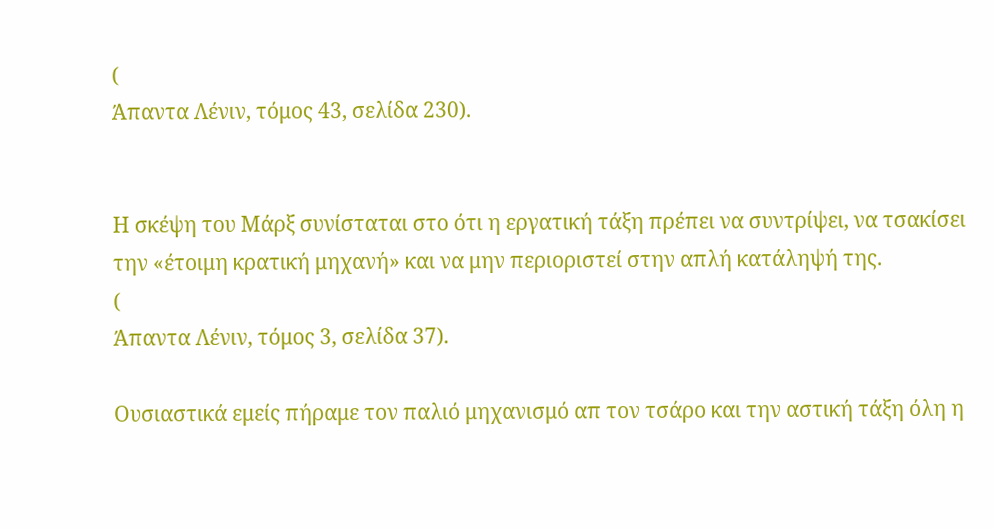(
Άπαντα Λένιν, τόμος 43, σελίδα 230).


Η σκέψη του Μάρξ συνίσταται στο ότι η εργατική τάξη πρέπει να συντρίψει, να τσακίσει την «έτοιμη κρατική μηχανή» και να μην περιοριστεί στην απλή κατάληψή της.
(
Άπαντα Λένιν, τόμος 3, σελίδα 37).

Ουσιαστικά εμείς πήραμε τον παλιό μηχανισμό απ τον τσάρο και την αστική τάξη όλη η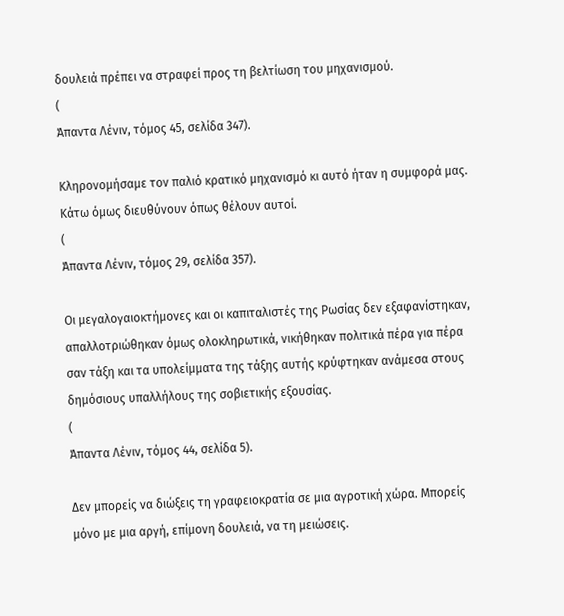δουλειά πρέπει να στραφεί προς τη βελτίωση του μηχανισμού.
(
Άπαντα Λένιν, τόμος 45, σελίδα 347).

Κληρονομήσαμε τον παλιό κρατικό μηχανισμό κι αυτό ήταν η συμφορά μας. Κάτω όμως διευθύνουν όπως θέλουν αυτοί.
(
Άπαντα Λένιν, τόμος 29, σελίδα 357).

Οι μεγαλογαιοκτήμονες και οι καπιταλιστές της Ρωσίας δεν εξαφανίστηκαν, απαλλοτριώθηκαν όμως ολοκληρωτικά, νικήθηκαν πολιτικά πέρα για πέρα σαν τάξη και τα υπολείμματα της τάξης αυτής κρύφτηκαν ανάμεσα στους δημόσιους υπαλλήλους της σοβιετικής εξουσίας.
(
Άπαντα Λένιν, τόμος 44, σελίδα 5).

Δεν μπορείς να διώξεις τη γραφειοκρατία σε μια αγροτική χώρα. Μπορείς μόνο με μια αργή, επίμονη δουλειά, να τη μειώσεις.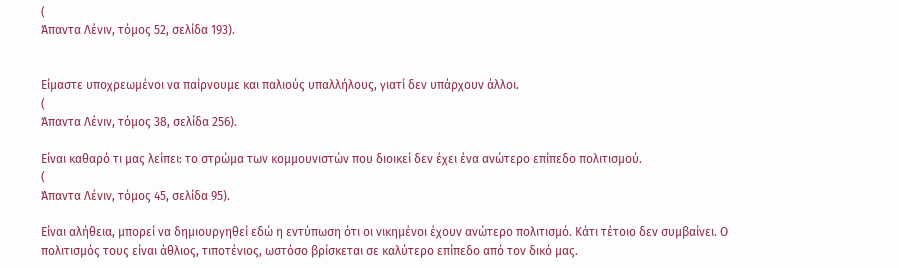(
Άπαντα Λένιν, τόμος 52, σελίδα 193).


Είμαστε υποχρεωμένοι να παίρνουμε και παλιούς υπαλλήλους, γιατί δεν υπάρχουν άλλοι.
(
Άπαντα Λένιν, τόμος 38, σελίδα 256).

Είναι καθαρό τι μας λείπει: το στρώμα των κομμουνιστών που διοικεί δεν έχει ένα ανώτερο επίπεδο πολιτισμού.
(
Άπαντα Λένιν, τόμος 45, σελίδα 95).

Είναι αλήθεια, μπορεί να δημιουργηθεί εδώ η εντύπωση ότι οι νικημένοι έχουν ανώτερο πολιτισμό. Κάτι τέτοιο δεν συμβαίνει. Ο πολιτισμός τους είναι άθλιος, τιποτένιος, ωστόσο βρίσκεται σε καλύτερο επίπεδο από τον δικό μας.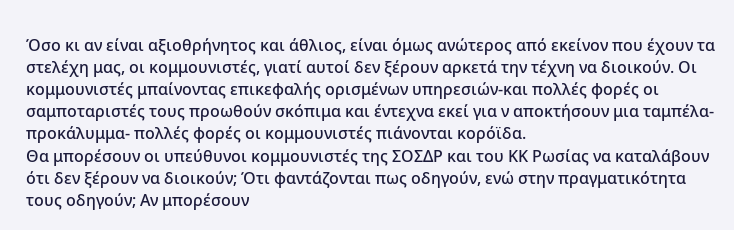Όσο κι αν είναι αξιοθρήνητος και άθλιος, είναι όμως ανώτερος από εκείνον που έχουν τα στελέχη μας, οι κομμουνιστές, γιατί αυτοί δεν ξέρουν αρκετά την τέχνη να διοικούν. Οι κομμουνιστές μπαίνοντας επικεφαλής ορισμένων υπηρεσιών-και πολλές φορές οι σαμποταριστές τους προωθούν σκόπιμα και έντεχνα εκεί για ν αποκτήσουν μια ταμπέλα-προκάλυμμα- πολλές φορές οι κομμουνιστές πιάνονται κορόϊδα.
Θα μπορέσουν οι υπεύθυνοι κομμουνιστές της ΣΟΣΔΡ και του ΚΚ Ρωσίας να καταλάβουν ότι δεν ξέρουν να διοικούν; Ότι φαντάζονται πως οδηγούν, ενώ στην πραγματικότητα τους οδηγούν; Αν μπορέσουν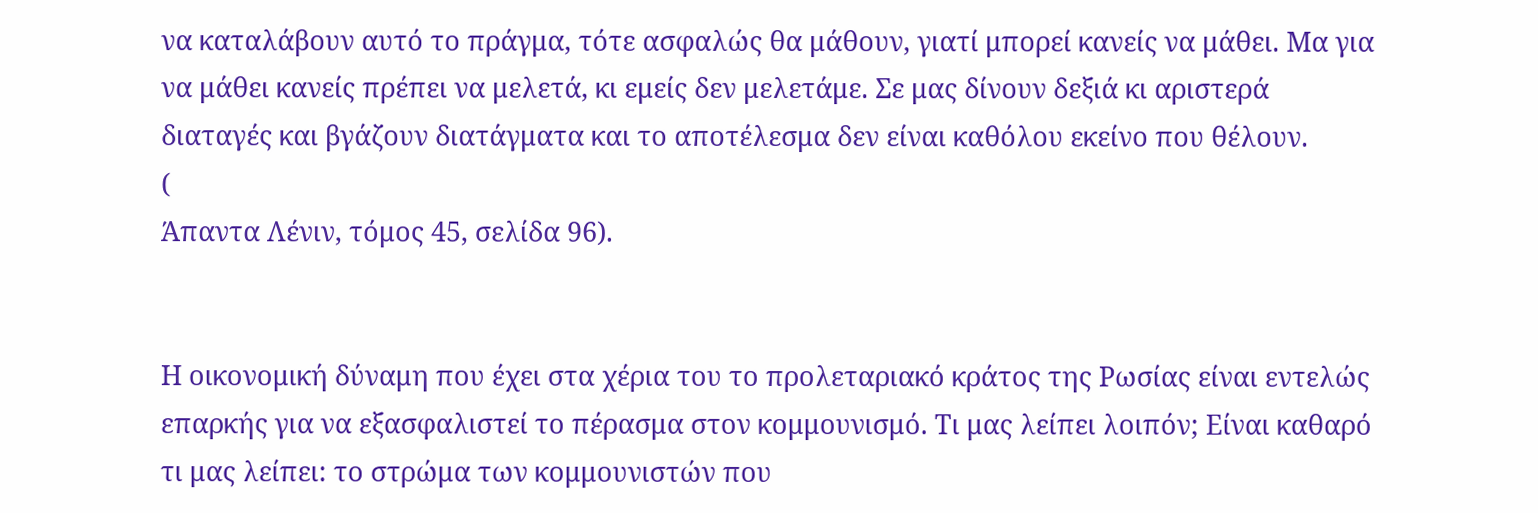να καταλάβουν αυτό το πράγμα, τότε ασφαλώς θα μάθουν, γιατί μπορεί κανείς να μάθει. Μα για να μάθει κανείς πρέπει να μελετά, κι εμείς δεν μελετάμε. Σε μας δίνουν δεξιά κι αριστερά διαταγές και βγάζουν διατάγματα και το αποτέλεσμα δεν είναι καθόλου εκείνο που θέλουν.
(
Άπαντα Λένιν, τόμος 45, σελίδα 96).


Η οικονομική δύναμη που έχει στα χέρια του το προλεταριακό κράτος της Ρωσίας είναι εντελώς επαρκής για να εξασφαλιστεί το πέρασμα στον κομμουνισμό. Τι μας λείπει λοιπόν; Είναι καθαρό τι μας λείπει: το στρώμα των κομμουνιστών που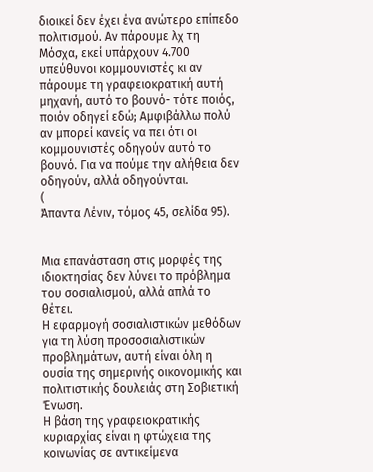διοικεί δεν έχει ένα ανώτερο επίπεδο πολιτισμού. Αν πάρουμε λχ τη Μόσχα, εκεί υπάρχουν 4.700 υπεύθυνοι κομμουνιστές κι αν πάρουμε τη γραφειοκρατική αυτή μηχανή, αυτό το βουνό- τότε ποιός, ποιόν οδηγεί εδώ; Αμφιβάλλω πολύ αν μπορεί κανείς να πει ότι οι κομμουνιστές οδηγούν αυτό το βουνό. Για να πούμε την αλήθεια δεν οδηγούν, αλλά οδηγούνται.
(
Άπαντα Λένιν, τόμος 45, σελίδα 95).


Μια επανάσταση στις μορφές της ιδιοκτησίας δεν λύνει το πρόβλημα του σοσιαλισμού, αλλά απλά το θέτει.
Η εφαρμογή σοσιαλιστικών μεθόδων για τη λύση προσοσιαλιστικών προβλημάτων, αυτή είναι όλη η ουσία της σημερινής οικονομικής και πολιτιστικής δουλειάς στη Σοβιετική Ένωση.
Η βάση της γραφειοκρατικής κυριαρχίας είναι η φτώχεια της κοινωνίας σε αντικείμενα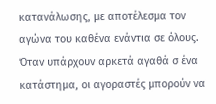κατανάλωσης, με αποτέλεσμα τον αγώνα του καθένα ενάντια σε όλους. Όταν υπάρχουν αρκετά αγαθά σ ένα κατάστημα, οι αγοραστές μπορούν να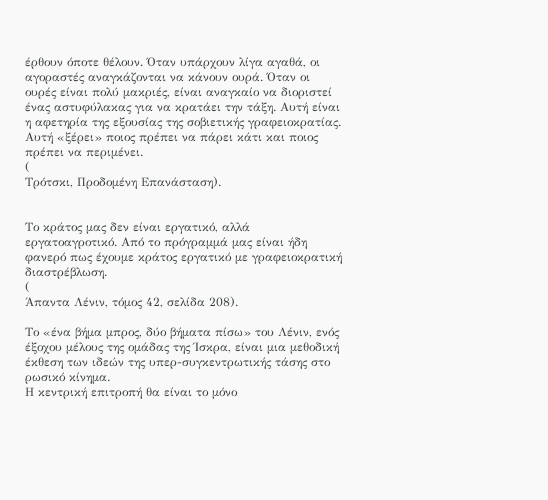έρθουν όποτε θέλουν. Όταν υπάρχουν λίγα αγαθά, οι αγοραστές αναγκάζονται να κάνουν ουρά. Όταν οι ουρές είναι πολύ μακριές, είναι αναγκαίο να διοριστεί ένας αστυφύλακας για να κρατάει την τάξη. Αυτή είναι η αφετηρία της εξουσίας της σοβιετικής γραφειοκρατίας. Αυτή «ξέρει» ποιος πρέπει να πάρει κάτι και ποιος πρέπει να περιμένει.
(
Τρότσκι, Προδομένη Επανάσταση).


Το κράτος μας δεν είναι εργατικό, αλλά εργατοαγροτικό. Από το πρόγραμμά μας είναι ήδη φανερό πως έχουμε κράτος εργατικό με γραφειοκρατική διαστρέβλωση.
(
Άπαντα Λένιν, τόμος 42, σελίδα 208).

Το «ένα βήμα μπρος, δύο βήματα πίσω» του Λένιν, ενός έξοχου μέλους της ομάδας της Ίσκρα, είναι μια μεθοδική έκθεση των ιδεών της υπερ-συγκεντρωτικής τάσης στο ρωσικό κίνημα.
Η κεντρική επιτροπή θα είναι το μόνο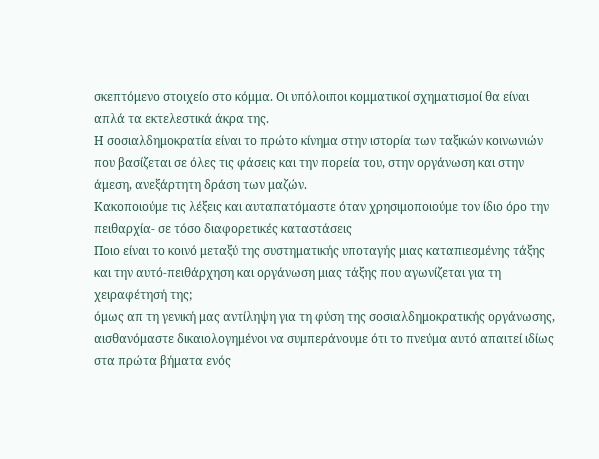σκεπτόμενο στοιχείο στο κόμμα. Οι υπόλοιποι κομματικοί σχηματισμοί θα είναι απλά τα εκτελεστικά άκρα της.
Η σοσιαλδημοκρατία είναι το πρώτο κίνημα στην ιστορία των ταξικών κοινωνιών που βασίζεται σε όλες τις φάσεις και την πορεία του, στην οργάνωση και στην άμεση, ανεξάρτητη δράση των μαζών.
Κακοποιούμε τις λέξεις και αυταπατόμαστε όταν χρησιμοποιούμε τον ίδιο όρο την πειθαρχία- σε τόσο διαφορετικές καταστάσεις
Ποιο είναι το κοινό μεταξύ της συστηματικής υποταγής μιας καταπιεσμένης τάξης και την αυτό-πειθάρχηση και οργάνωση μιας τάξης που αγωνίζεται για τη χειραφέτησή της;
όμως απ τη γενική μας αντίληψη για τη φύση της σοσιαλδημοκρατικής οργάνωσης, αισθανόμαστε δικαιολογημένοι να συμπεράνουμε ότι το πνεύμα αυτό απαιτεί ιδίως στα πρώτα βήματα ενός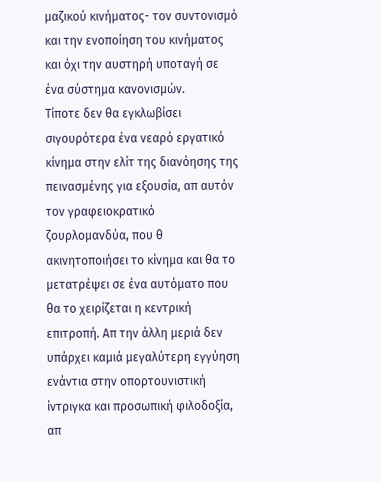μαζικού κινήματος- τον συντονισμό και την ενοποίηση του κινήματος και όχι την αυστηρή υποταγή σε ένα σύστημα κανονισμών.
Τίποτε δεν θα εγκλωβίσει σιγουρότερα ένα νεαρό εργατικό κίνημα στην ελίτ της διανόησης της πεινασμένης για εξουσία, απ αυτόν τον γραφειοκρατικό ζουρλομανδύα, που θ ακινητοποιήσει το κίνημα και θα το μετατρέψει σε ένα αυτόματο που θα το χειρίζεται η κεντρική επιτροπή. Απ την άλλη μεριά δεν υπάρχει καμιά μεγαλύτερη εγγύηση ενάντια στην οπορτουνιστική ίντριγκα και προσωπική φιλοδοξία, απ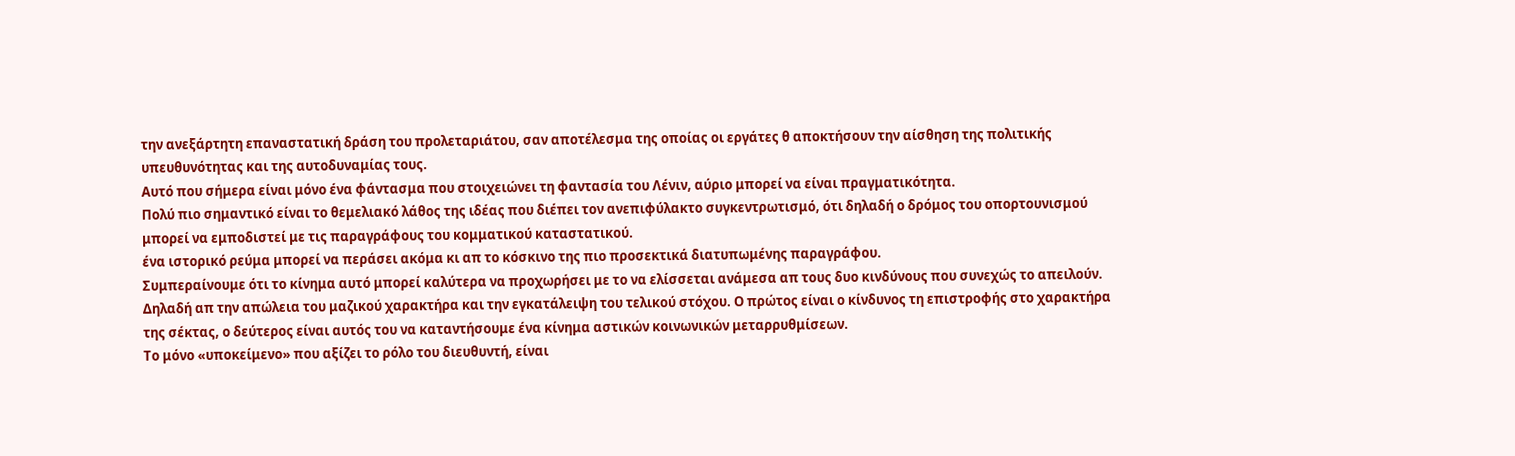την ανεξάρτητη επαναστατική δράση του προλεταριάτου, σαν αποτέλεσμα της οποίας οι εργάτες θ αποκτήσουν την αίσθηση της πολιτικής υπευθυνότητας και της αυτοδυναμίας τους.
Αυτό που σήμερα είναι μόνο ένα φάντασμα που στοιχειώνει τη φαντασία του Λένιν, αύριο μπορεί να είναι πραγματικότητα.
Πολύ πιο σημαντικό είναι το θεμελιακό λάθος της ιδέας που διέπει τον ανεπιφύλακτο συγκεντρωτισμό, ότι δηλαδή ο δρόμος του οπορτουνισμού μπορεί να εμποδιστεί με τις παραγράφους του κομματικού καταστατικού.
ένα ιστορικό ρεύμα μπορεί να περάσει ακόμα κι απ το κόσκινο της πιο προσεκτικά διατυπωμένης παραγράφου.
Συμπεραίνουμε ότι το κίνημα αυτό μπορεί καλύτερα να προχωρήσει με το να ελίσσεται ανάμεσα απ τους δυο κινδύνους που συνεχώς το απειλούν. Δηλαδή απ την απώλεια του μαζικού χαρακτήρα και την εγκατάλειψη του τελικού στόχου. Ο πρώτος είναι ο κίνδυνος τη επιστροφής στο χαρακτήρα της σέκτας, ο δεύτερος είναι αυτός του να καταντήσουμε ένα κίνημα αστικών κοινωνικών μεταρρυθμίσεων.
Το μόνο «υποκείμενο» που αξίζει το ρόλο του διευθυντή, είναι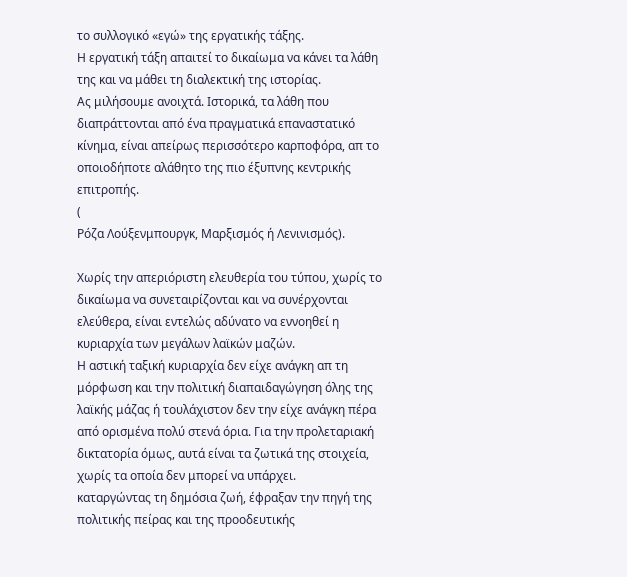το συλλογικό «εγώ» της εργατικής τάξης.
Η εργατική τάξη απαιτεί το δικαίωμα να κάνει τα λάθη της και να μάθει τη διαλεκτική της ιστορίας.
Ας μιλήσουμε ανοιχτά. Ιστορικά, τα λάθη που διαπράττονται από ένα πραγματικά επαναστατικό κίνημα, είναι απείρως περισσότερο καρποφόρα, απ το οποιοδήποτε αλάθητο της πιο έξυπνης κεντρικής επιτροπής.
(
Ρόζα Λούξενμπουργκ, Μαρξισμός ή Λενινισμός).

Χωρίς την απεριόριστη ελευθερία του τύπου, χωρίς το δικαίωμα να συνεταιρίζονται και να συνέρχονται ελεύθερα, είναι εντελώς αδύνατο να εννοηθεί η κυριαρχία των μεγάλων λαϊκών μαζών.
Η αστική ταξική κυριαρχία δεν είχε ανάγκη απ τη μόρφωση και την πολιτική διαπαιδαγώγηση όλης της λαϊκής μάζας ή τουλάχιστον δεν την είχε ανάγκη πέρα από ορισμένα πολύ στενά όρια. Για την προλεταριακή δικτατορία όμως, αυτά είναι τα ζωτικά της στοιχεία, χωρίς τα οποία δεν μπορεί να υπάρχει.
καταργώντας τη δημόσια ζωή, έφραξαν την πηγή της πολιτικής πείρας και της προοδευτικής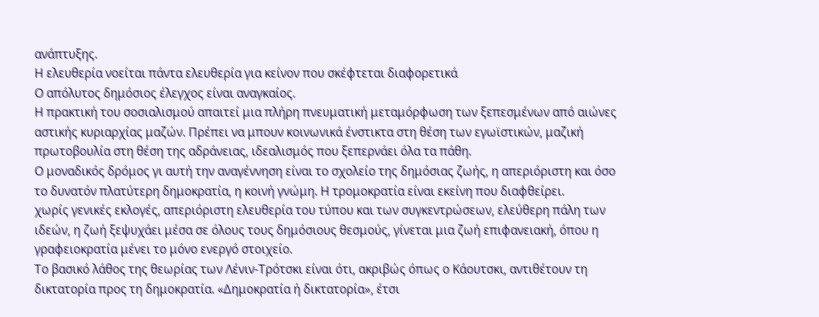ανάπτυξης.
Η ελευθερία νοείται πάντα ελευθερία για κείνον που σκέφτεται διαφορετικά
Ο απόλυτος δημόσιος έλεγχος είναι αναγκαίος.
Η πρακτική του σοσιαλισμού απαιτεί μια πλήρη πνευματική μεταμόρφωση των ξεπεσμένων από αιώνες αστικής κυριαρχίας μαζών. Πρέπει να μπουν κοινωνικά ένστικτα στη θέση των εγωϊστικών, μαζική πρωτοβουλία στη θέση της αδράνειας, ιδεαλισμός που ξεπερνάει όλα τα πάθη.
Ο μοναδικός δρόμος γι αυτή την αναγέννηση είναι το σχολείο της δημόσιας ζωής, η απεριόριστη και όσο το δυνατόν πλατύτερη δημοκρατία, η κοινή γνώμη. Η τρομοκρατία είναι εκείνη που διαφθείρει.
χωρίς γενικές εκλογές, απεριόριστη ελευθερία του τύπου και των συγκεντρώσεων, ελεύθερη πάλη των ιδεών, η ζωή ξεψυχάει μέσα σε όλους τους δημόσιους θεσμούς, γίνεται μια ζωή επιφανειακή, όπου η γραφειοκρατία μένει το μόνο ενεργό στοιχείο.
Το βασικό λάθος της θεωρίας των Λένιν-Τρότσκι είναι ότι, ακριβώς όπως ο Κάουτσκι, αντιθέτουν τη δικτατορία προς τη δημοκρατία. «Δημοκρατία ή δικτατορία», έτσι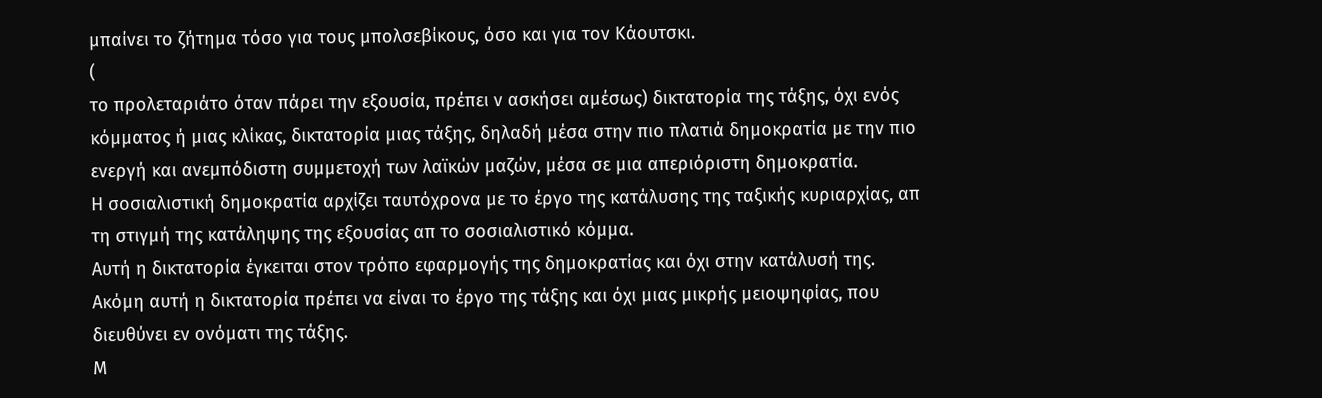μπαίνει το ζήτημα τόσο για τους μπολσεβίκους, όσο και για τον Κάουτσκι.
(
το προλεταριάτο όταν πάρει την εξουσία, πρέπει ν ασκήσει αμέσως) δικτατορία της τάξης, όχι ενός κόμματος ή μιας κλίκας, δικτατορία μιας τάξης, δηλαδή μέσα στην πιο πλατιά δημοκρατία με την πιο ενεργή και ανεμπόδιστη συμμετοχή των λαϊκών μαζών, μέσα σε μια απεριόριστη δημοκρατία.
Η σοσιαλιστική δημοκρατία αρχίζει ταυτόχρονα με το έργο της κατάλυσης της ταξικής κυριαρχίας, απ τη στιγμή της κατάληψης της εξουσίας απ το σοσιαλιστικό κόμμα.
Αυτή η δικτατορία έγκειται στον τρόπο εφαρμογής της δημοκρατίας και όχι στην κατάλυσή της.
Ακόμη αυτή η δικτατορία πρέπει να είναι το έργο της τάξης και όχι μιας μικρής μειοψηφίας, που διευθύνει εν ονόματι της τάξης.
Μ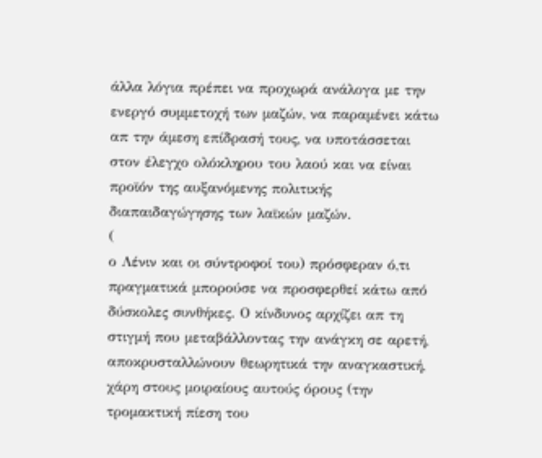άλλα λόγια πρέπει να προχωρά ανάλογα με την ενεργό συμμετοχή των μαζών, να παραμένει κάτω απ την άμεση επίδρασή τους, να υποτάσσεται στον έλεγχο ολόκληρου του λαού και να είναι προϊόν της αυξανόμενης πολιτικής διαπαιδαγώγησης των λαϊκών μαζών.
(
ο Λένιν και οι σύντροφοί του) πρόσφεραν ό,τι πραγματικά μπορούσε να προσφερθεί κάτω από δύσκολες συνθήκες. Ο κίνδυνος αρχίζει απ τη στιγμή που μεταβάλλοντας την ανάγκη σε αρετή, αποκρυσταλλώνουν θεωρητικά την αναγκαστική, χάρη στους μοιραίους αυτούς όρους (την τρομακτική πίεση του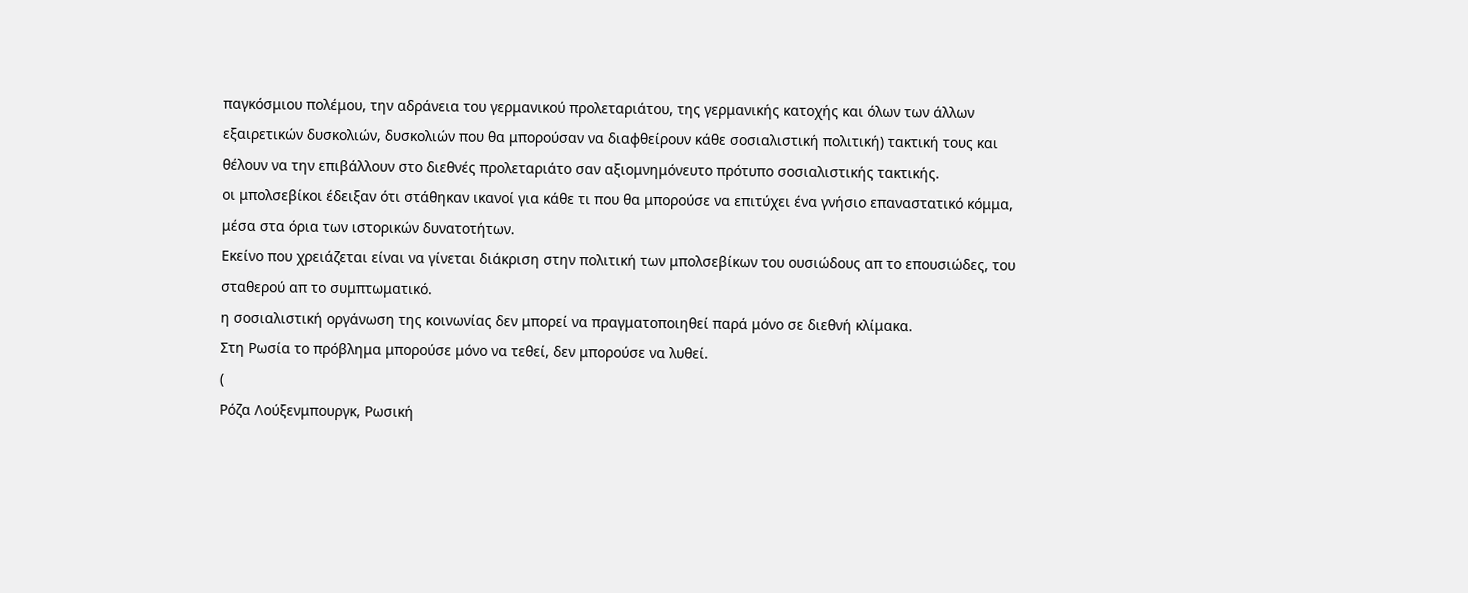παγκόσμιου πολέμου, την αδράνεια του γερμανικού προλεταριάτου, της γερμανικής κατοχής και όλων των άλλων εξαιρετικών δυσκολιών, δυσκολιών που θα μπορούσαν να διαφθείρουν κάθε σοσιαλιστική πολιτική) τακτική τους και θέλουν να την επιβάλλουν στο διεθνές προλεταριάτο σαν αξιομνημόνευτο πρότυπο σοσιαλιστικής τακτικής.
οι μπολσεβίκοι έδειξαν ότι στάθηκαν ικανοί για κάθε τι που θα μπορούσε να επιτύχει ένα γνήσιο επαναστατικό κόμμα, μέσα στα όρια των ιστορικών δυνατοτήτων.
Εκείνο που χρειάζεται είναι να γίνεται διάκριση στην πολιτική των μπολσεβίκων του ουσιώδους απ το επουσιώδες, του σταθερού απ το συμπτωματικό.
η σοσιαλιστική οργάνωση της κοινωνίας δεν μπορεί να πραγματοποιηθεί παρά μόνο σε διεθνή κλίμακα.
Στη Ρωσία το πρόβλημα μπορούσε μόνο να τεθεί, δεν μπορούσε να λυθεί.
(
Ρόζα Λούξενμπουργκ, Ρωσική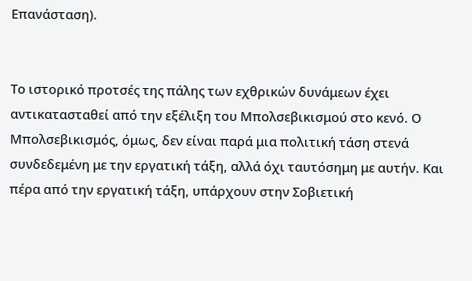Επανάσταση).


Το ιστορικό προτσές της πάλης των εχθρικών δυνάμεων έχει αντικατασταθεί από την εξέλιξη του Μπολσεβικισμού στο κενό. Ο Μπολσεβικισμός, όμως, δεν είναι παρά μια πολιτική τάση στενά συνδεδεμένη με την εργατική τάξη, αλλά όχι ταυτόσημη με αυτήν. Και πέρα από την εργατική τάξη, υπάρχουν στην Σοβιετική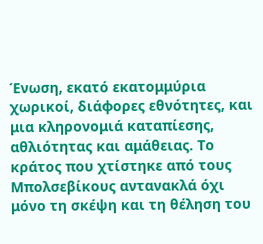Ένωση, εκατό εκατομμύρια χωρικοί, διάφορες εθνότητες, και μια κληρονομιά καταπίεσης, αθλιότητας και αμάθειας. Το κράτος που χτίστηκε από τους Μπολσεβίκους αντανακλά όχι μόνο τη σκέψη και τη θέληση του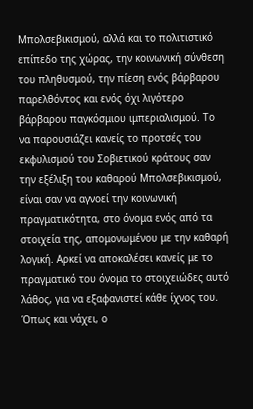Μπολσεβικισμού, αλλά και το πολιτιστικό επίπεδο της χώρας, την κοινωνική σύνθεση του πληθυσμού, την πίεση ενός βάρβαρου παρελθόντος και ενός όχι λιγότερο βάρβαρου παγκόσμιου ιμπεριαλισμού. Το να παρουσιάζει κανείς το προτσές του εκφυλισμού του Σοβιετικού κράτους σαν την εξέλιξη του καθαρού Μπολσεβικισμού, είναι σαν να αγνοεί την κοινωνική πραγματικότητα, στο όνομα ενός από τα στοιχεία της, απομονωμένου με την καθαρή λογική. Αρκεί να αποκαλέσει κανείς με το πραγματικό του όνομα το στοιχειώδες αυτό λάθος, για να εξαφανιστεί κάθε ίχνος του.
Όπως και νάχει, ο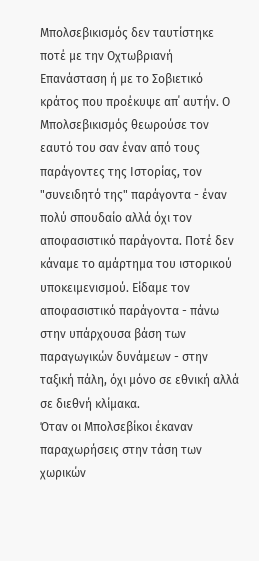Μπολσεβικισμός δεν ταυτίστηκε ποτέ με την Οχτωβριανή Επανάσταση ή με το Σοβιετικό κράτος που προέκυψε απ΄ αυτήν. Ο Μπολσεβικισμός θεωρούσε τον εαυτό του σαν έναν από τους παράγοντες της Ιστορίας, τον "συνειδητό της" παράγοντα - έναν πολύ σπουδαίο αλλά όχι τον αποφασιστικό παράγοντα. Ποτέ δεν κάναμε το αμάρτημα του ιστορικού υποκειμενισμού. Είδαμε τον αποφασιστικό παράγοντα - πάνω στην υπάρχουσα βάση των παραγωγικών δυνάμεων - στην ταξική πάλη, όχι μόνο σε εθνική αλλά σε διεθνή κλίμακα.
Όταν οι Μπολσεβίκοι έκαναν παραχωρήσεις στην τάση των χωρικών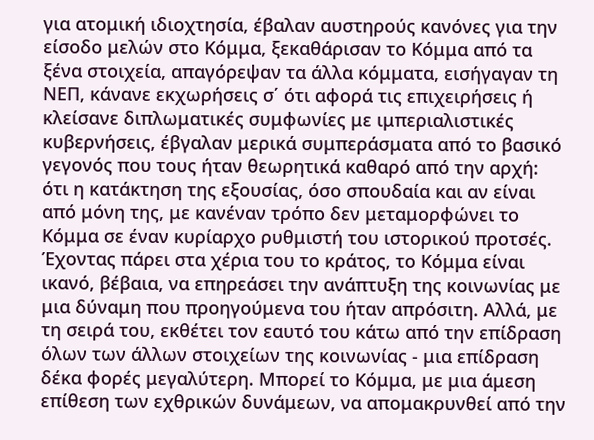για ατομική ιδιοχτησία, έβαλαν αυστηρούς κανόνες για την είσοδο μελών στο Κόμμα, ξεκαθάρισαν το Κόμμα από τα ξένα στοιχεία, απαγόρεψαν τα άλλα κόμματα, εισήγαγαν τη ΝΕΠ, κάνανε εκχωρήσεις σ΄ ότι αφορά τις επιχειρήσεις ή κλείσανε διπλωματικές συμφωνίες με ιμπεριαλιστικές κυβερνήσεις, έβγαλαν μερικά συμπεράσματα από το βασικό γεγονός που τους ήταν θεωρητικά καθαρό από την αρχή: ότι η κατάκτηση της εξουσίας, όσο σπουδαία και αν είναι από μόνη της, με κανέναν τρόπο δεν μεταμορφώνει το Κόμμα σε έναν κυρίαρχο ρυθμιστή του ιστορικού προτσές. Έχοντας πάρει στα χέρια του το κράτος, το Κόμμα είναι ικανό, βέβαια, να επηρεάσει την ανάπτυξη της κοινωνίας με μια δύναμη που προηγούμενα του ήταν απρόσιτη. Αλλά, με τη σειρά του, εκθέτει τον εαυτό του κάτω από την επίδραση όλων των άλλων στοιχείων της κοινωνίας - μια επίδραση δέκα φορές μεγαλύτερη. Μπορεί το Κόμμα, με μια άμεση επίθεση των εχθρικών δυνάμεων, να απομακρυνθεί από την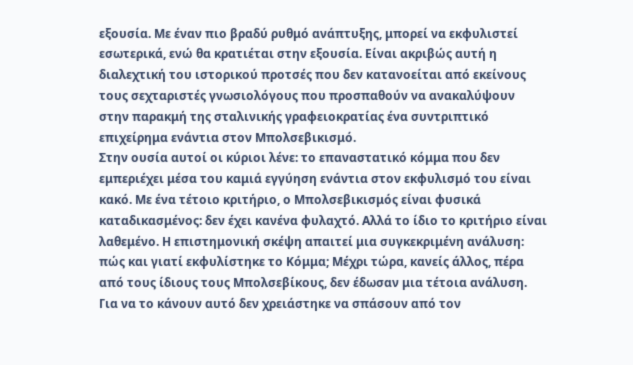εξουσία. Με έναν πιο βραδύ ρυθμό ανάπτυξης, μπορεί να εκφυλιστεί εσωτερικά, ενώ θα κρατιέται στην εξουσία. Είναι ακριβώς αυτή η διαλεχτική του ιστορικού προτσές που δεν κατανοείται από εκείνους τους σεχταριστές γνωσιολόγους που προσπαθούν να ανακαλύψουν στην παρακμή της σταλινικής γραφειοκρατίας ένα συντριπτικό επιχείρημα ενάντια στον Μπολσεβικισμό.
Στην ουσία αυτοί οι κύριοι λένε: το επαναστατικό κόμμα που δεν εμπεριέχει μέσα του καμιά εγγύηση ενάντια στον εκφυλισμό του είναι κακό. Με ένα τέτοιο κριτήριο, ο Μπολσεβικισμός είναι φυσικά καταδικασμένος: δεν έχει κανένα φυλαχτό. Αλλά το ίδιο το κριτήριο είναι λαθεμένο. Η επιστημονική σκέψη απαιτεί μια συγκεκριμένη ανάλυση: πώς και γιατί εκφυλίστηκε το Κόμμα; Μέχρι τώρα, κανείς άλλος, πέρα από τους ίδιους τους Μπολσεβίκους, δεν έδωσαν μια τέτοια ανάλυση. Για να το κάνουν αυτό δεν χρειάστηκε να σπάσουν από τον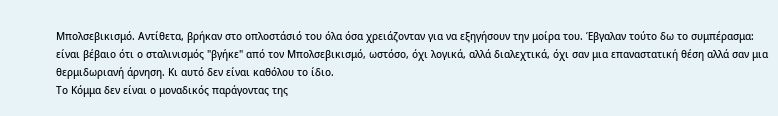Μπολσεβικισμό. Αντίθετα, βρήκαν στο οπλοστάσιό του όλα όσα χρειάζονταν για να εξηγήσουν την μοίρα του. Έβγαλαν τούτο δω το συμπέρασμα: είναι βέβαιο ότι ο σταλινισμός "βγήκε" από τον Μπολσεβικισμό, ωστόσο, όχι λογικά, αλλά διαλεχτικά, όχι σαν μια επαναστατική θέση αλλά σαν μια θερμιδωριανή άρνηση. Κι αυτό δεν είναι καθόλου το ίδιο.
Το Κόμμα δεν είναι ο μοναδικός παράγοντας της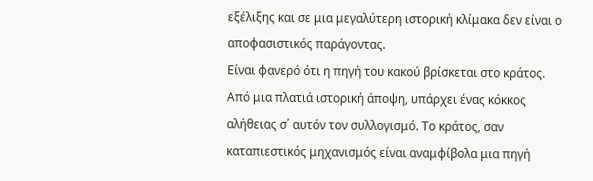εξέλιξης και σε μια μεγαλύτερη ιστορική κλίμακα δεν είναι ο αποφασιστικός παράγοντας.
Είναι φανερό ότι η πηγή του κακού βρίσκεται στο κράτος. Από μια πλατιά ιστορική άποψη, υπάρχει ένας κόκκος αλήθειας σ΄ αυτόν τον συλλογισμό. Το κράτος, σαν καταπιεστικός μηχανισμός είναι αναμφίβολα μια πηγή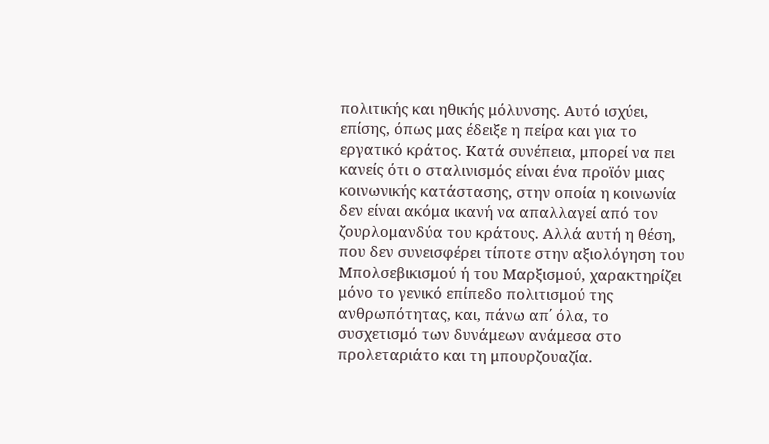πολιτικής και ηθικής μόλυνσης. Αυτό ισχύει, επίσης, όπως μας έδειξε η πείρα και για το εργατικό κράτος. Κατά συνέπεια, μπορεί να πει κανείς ότι ο σταλινισμός είναι ένα προϊόν μιας κοινωνικής κατάστασης, στην οποία η κοινωνία δεν είναι ακόμα ικανή να απαλλαγεί από τον ζουρλομανδύα του κράτους. Αλλά αυτή η θέση, που δεν συνεισφέρει τίποτε στην αξιολόγηση του Μπολσεβικισμού ή του Μαρξισμού, χαρακτηρίζει μόνο το γενικό επίπεδο πολιτισμού της ανθρωπότητας, και, πάνω απ΄ όλα, το συσχετισμό των δυνάμεων ανάμεσα στο προλεταριάτο και τη μπουρζουαζία.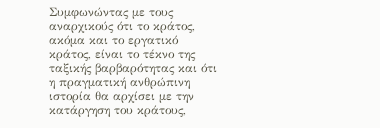Συμφωνώντας με τους αναρχικούς ότι το κράτος, ακόμα και το εργατικό κράτος, είναι το τέκνο της ταξικής βαρβαρότητας και ότι η πραγματική ανθρώπινη ιστορία θα αρχίσει με την κατάργηση του κράτους,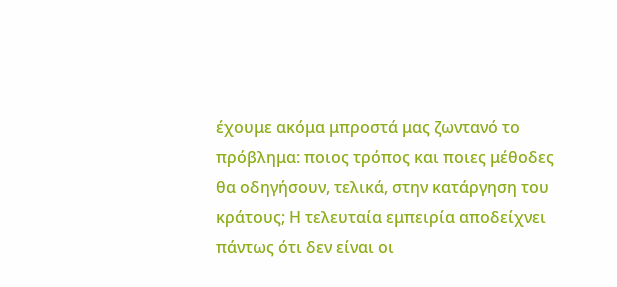έχουμε ακόμα μπροστά μας ζωντανό το πρόβλημα: ποιος τρόπος και ποιες μέθοδες θα οδηγήσουν, τελικά, στην κατάργηση του κράτους; Η τελευταία εμπειρία αποδείχνει πάντως ότι δεν είναι οι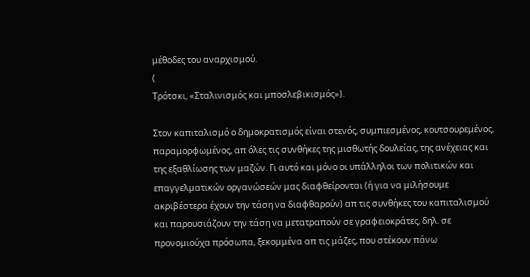μέθοδες του αναρχισμού.
(
Τρότσκι, «Σταλινισμός και μποσλεβικισμός»).

Στον καπιταλισμό ο δημοκρατισμός είναι στενός, συμπιεσμένος, κουτσουρεμένος, παραμορφωμένος, απ όλες τις συνθήκες της μισθωτής δουλείας, της ανέχειας και της εξαθλίωσης των μαζών. Γι αυτό και μόνο οι υπάλληλοι των πολιτικών και επαγγελματικών οργανώσεών μας διαφθείρονται (ή για να μιλήσουμε ακριβέστερα έχουν την τάση να διαφθαρούν) απ τις συνθήκες του καπιταλισμού και παρουσιάζουν την τάση να μετατραπούν σε γραφειοκράτες, δηλ. σε προνομιούχα πρόσωπα, ξεκομμένα απ τις μάζες, που στέκουν πάνω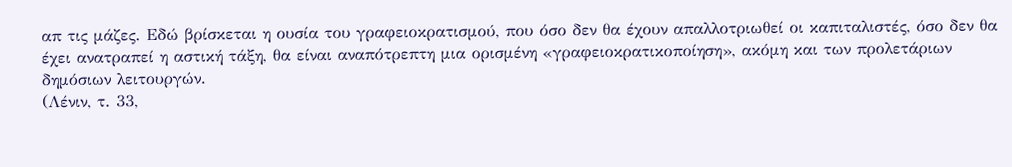απ τις μάζες. Εδώ βρίσκεται η ουσία του γραφειοκρατισμού, που όσο δεν θα έχουν απαλλοτριωθεί οι καπιταλιστές, όσο δεν θα έχει ανατραπεί η αστική τάξη, θα είναι αναπότρεπτη μια ορισμένη «γραφειοκρατικοποίηση», ακόμη και των προλετάριων δημόσιων λειτουργών.
(Λένιν, τ. 33,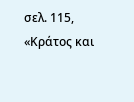σελ. 115, «Κράτος και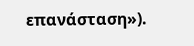επανάσταση»).